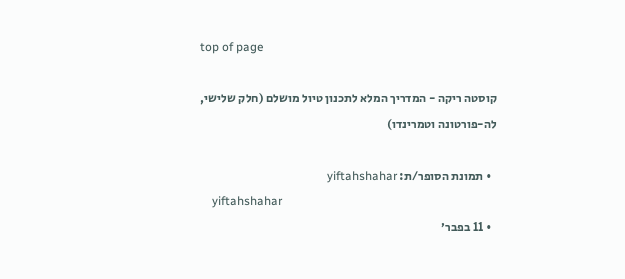top of page

קוסטה ריקה - המדריך המלא לתכנון טיול מושלם (חלק שלישי, לה-פורטונה וטמרינדו)

  • תמונת הסופר/ת: yiftahshahar
    yiftahshahar
  • 11 בפבר׳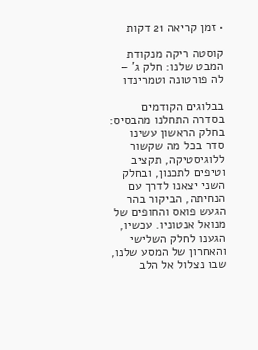• זמן קריאה 21 דקות

קוסטה ריקה מנקודת המבט שלנו: חלק ג' – לה פורטונה וטמרינדו

בבלוגים הקודמים בסדרה התחלנו מהבסיס: בחלק הראשון עשינו סדר בכל מה שקשור ללוגיסטיקה, תקציב וטיפים לתכנון, ובחלק השני יצאנו לדרך עם הנחיתה, הביקור בהר הגעש פואס והחופים של מנואל אנטוניו. עכשיו, הגענו לחלק השלישי והאחרון של המסע שלנו, שבו נצלול אל הלב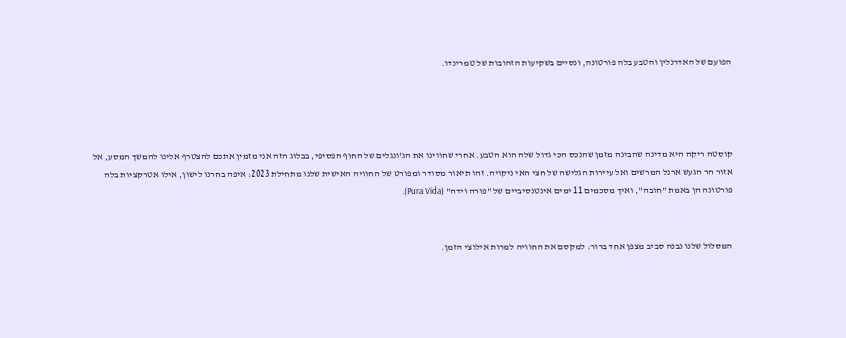הפועם של האדרנלין והטבע בלה פורטונה, ונסיים בשקיעות הזהובות של טמרינדו.




קוסטה ריקה היא מדינה שהבינה מזמן שהנכס הכי גדול שלה הוא הטבע. אחרי שחווינו את הג'ונגלים של החוף הפסיפי, בבלוג הזה אני מזמין אתכם להצטרף אלינו להמשך המסע, אל אזור הר הגעש ארנל המרשים ואל עיירות הגלישה של חצי האי ניקויה. זהו תיאור מסודר ומפורט של החוויה האישית שלנו מתחילת 2023: איפה בחרנו לישון, אילו אטרקציות בלה פורטונה הן באמת "חובה", ואיך מסכמים 11 ימים אינטנסיביים של "פורה וידה" (Pura Vida).


המסלול שלנו נבנה סביב מצפן אחד ברור: למקסם את החוויה למרות אילוצי הזמן.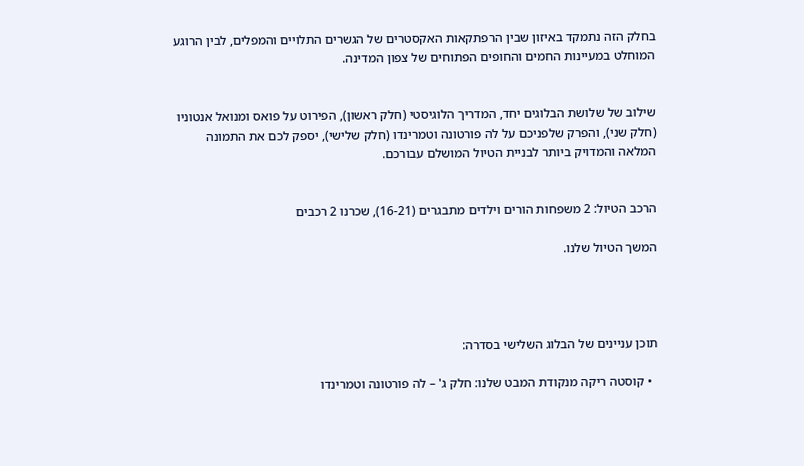בחלק הזה נתמקד באיזון שבין הרפתקאות האקסטרים של הגשרים התלויים והמפלים, לבין הרוגע המוחלט במעיינות החמים והחופים הפתוחים של צפון המדינה.


שילוב של שלושת הבלוגים יחד, המדריך הלוגיסטי (חלק ראשון), הפירוט על פואס ומנואל אנטוניו (חלק שני), והפרק שלפניכם על לה פורטונה וטמרינדו (חלק שלישי), יספק לכם את התמונה המלאה והמדויק ביותר לבניית הטיול המושלם עבורכם.


הרכב הטיול: 2 משפחות הורים וילדים מתבגרים (16-21), שכרנו 2 רכבים

המשך הטיול שלנו.




תוכן עניינים של הבלוג השלישי בסדרה:

  • קוסטה ריקה מנקודת המבט שלנו: חלק ג' – לה פורטונה וטמרינדו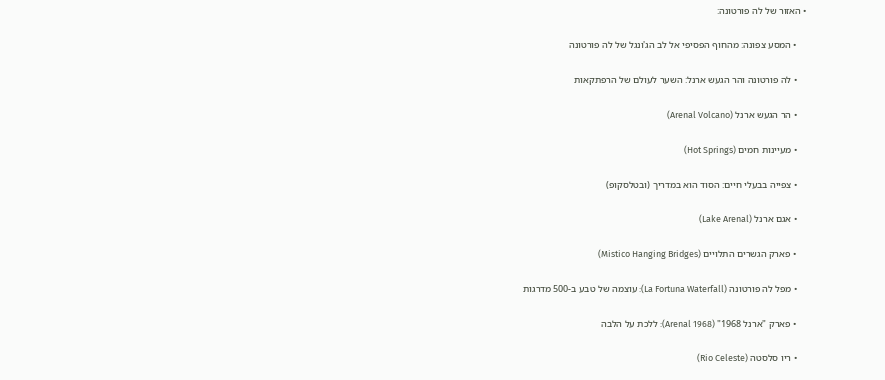• האזור של לה פורטונה:

    • המסע צפונה: מהחוף הפסיפי אל לב הג'ונגל של לה פורטונה

    • לה פורטונה והר הגעש ארנל: השער לעולם של הרפתקאות

    • הר הגעש ארנל (Arenal Volcano)

    • מעיינות חמים (Hot Springs)

    • צפייה בבעלי חיים: הסוד הוא במדריך (ובטלסקופ)

    • אגם ארנל (Lake Arenal)

    • פארק הגשרים התלויים (Mistico Hanging Bridges)

    • מפל לה פורטונה (La Fortuna Waterfall): עוצמה של טבע ב-500 מדרגות

    • פארק "ארנל 1968" (Arenal 1968): ללכת על הלבה

    • ריו סלסטה (Rio Celeste)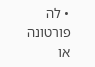• לה פורטונה או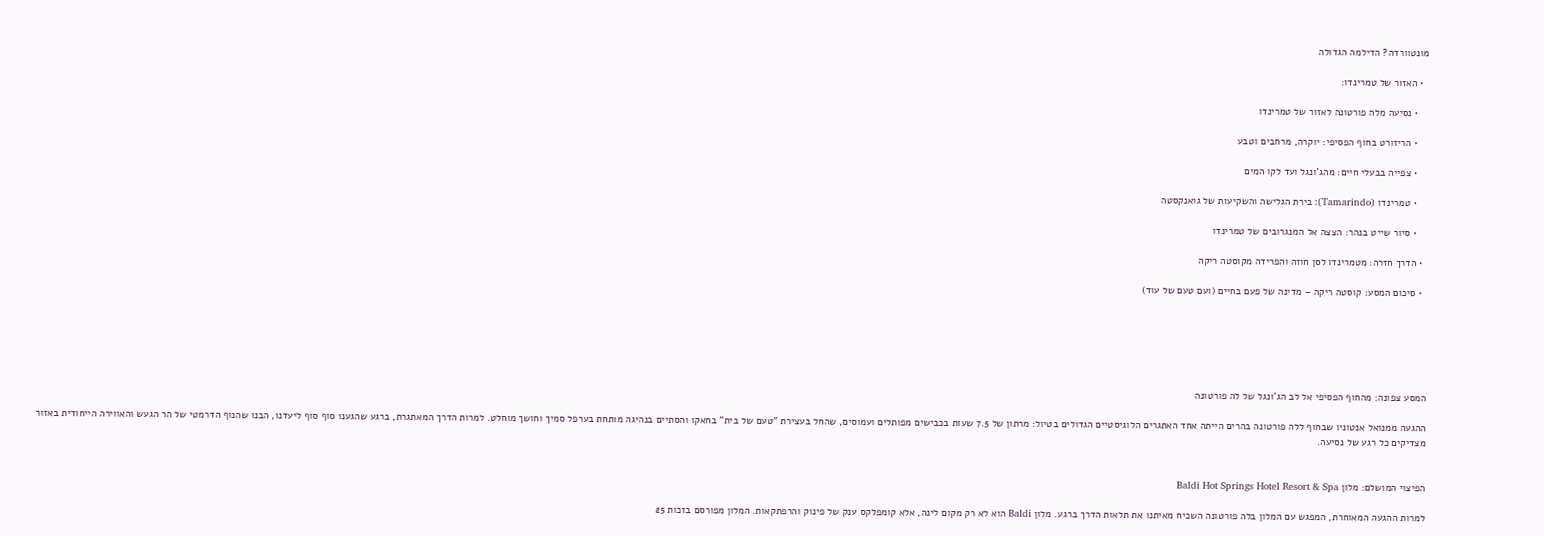מונטוורדה? הדילמה הגדולה

  • האזור של טמרינדו:

    • נסיעה מלה פורטונה לאזור של טמרינדו

    • הריזורט בחוף הפסיפי: יוקרה, מרחבים וטבע

    • צפייה בבעלי חיים: מהג'ונגל ועד לקו המים

    • טמרינדו (Tamarindo): בירת הגלישה והשקיעות של גואנקסטה

    • סיור שייט בנהר: הצצה אל המנגרובים של טמרינדו

  • הדרך חזרה: מטמרינדו לסן חוזה והפרידה מקוסטה ריקה

  • סיכום המסע: קוסטה ריקה – מדינה של פעם בחיים (ועם טעם של עוד)






המסע צפונה: מהחוף הפסיפי אל לב הג'ונגל של לה פורטונה

ההגעה ממנואל אנטוניו שבחוף ללה פורטונה בהרים הייתה אחד האתגרים הלוגיסטיים הגדולים בטיול: מרתון של 7.5 שעות בכבישים מפותלים ועמוסים, שהחל בעצירת "טעם של בית" בחאקו והסתיים בנהיגה מותחת בערפל סמיך וחושך מוחלט. למרות הדרך המאתגרת, ברגע שהגענו סוף סוף ליעדנו, הבנו שהנוף הדרמטי של הר הגעש והאווירה הייחודית באזור מצדיקים כל רגע של נסיעה.


הפיצוי המושלם: מלון Baldi Hot Springs Hotel Resort & Spa

למרות ההגעה המאוחרת, המפגש עם המלון בלה פורטונה השכיח מאיתנו את תלאות הדרך ברגע. מלון Baldi הוא לא רק מקום לינה, אלא קומפלקס ענק של פינוק והרפתקאות. המלון מפורסם בזכות 25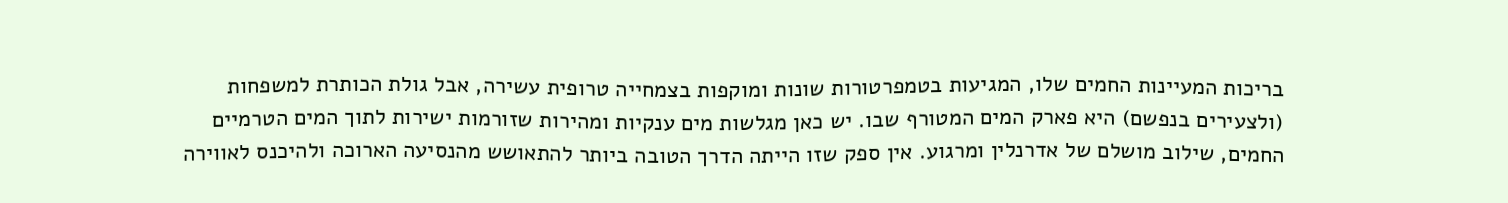בריכות המעיינות החמים שלו, המגיעות בטמפרטורות שונות ומוקפות בצמחייה טרופית עשירה, אבל גולת הכותרת למשפחות (ולצעירים בנפשם) היא פארק המים המטורף שבו. יש כאן מגלשות מים ענקיות ומהירות שזורמות ישירות לתוך המים הטרמיים החמים, שילוב מושלם של אדרנלין ומרגוע. אין ספק שזו הייתה הדרך הטובה ביותר להתאושש מהנסיעה הארוכה ולהיכנס לאווירה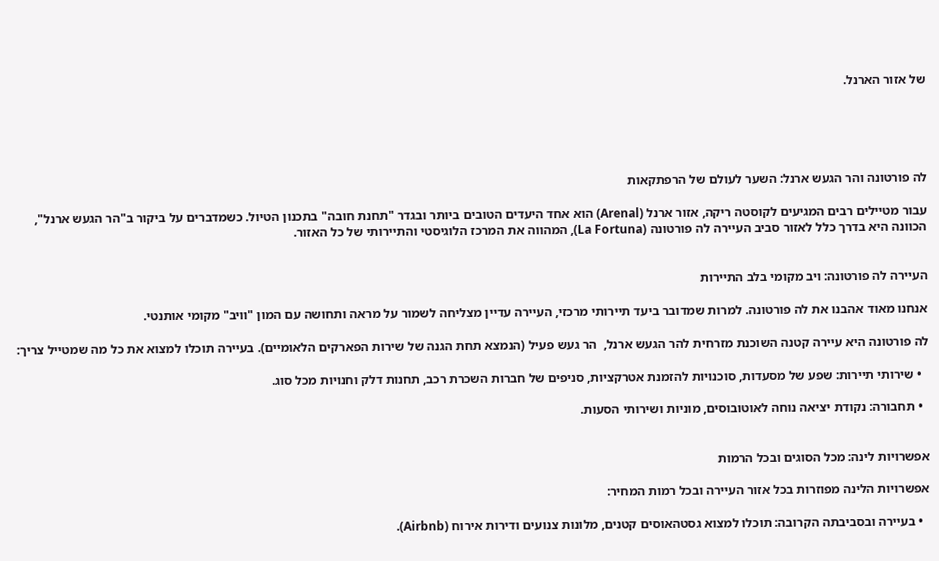של אזור הארנל.





לה פורטונה והר הגעש ארנל: השער לעולם של הרפתקאות

עבור מטיילים רבים המגיעים לקוסטה ריקה, אזור ארנל (Arenal) הוא אחד היעדים הטובים ביותר ובגדר "תחנת חובה" בתכנון הטיול. כשמדברים על ביקור ב"הר הגעש ארנל", הכוונה היא בדרך כלל לאזור סביב העיירה לה פורטונה (La Fortuna), המהווה את המרכז הלוגיסטי והתיירותי של כל האזור.


העיירה לה פורטונה: ויב מקומי בלב התיירות

אנחנו מאוד אהבנו את לה פורטונה. למרות שמדובר ביעד תיירותי מרכזי, העיירה עדיין מצליחה לשמור על מראה ותחושה עם המון "וויב" מקומי אותנטי.

לה פורטונה היא עיירה קטנה השוכנת מזרחית להר הגעש ארנל,  הר געש פעיל (הנמצא תחת הגנה של שירות הפארקים הלאומיים). בעיירה תוכלו למצוא את כל מה שמטייל צריך:

  • שירותי תיירות: שפע של מסעדות, סוכנויות להזמנת אטרקציות, סניפים של חברות השכרת רכב, תחנות דלק וחנויות מכל סוג.

  • תחבורה: נקודת יציאה נוחה לאוטובוסים, מוניות ושירותי הסעות.


אפשרויות לינה: מכל הסוגים ובכל הרמות

אפשרויות הלינה מפוזרות בכל אזור העיירה ובכל רמות המחיר:

  • בעיירה ובסביבתה הקרובה: תוכלו למצוא גסטהאוסים קטנים, מלונות צנועים ודירות אירוח (Airbnb).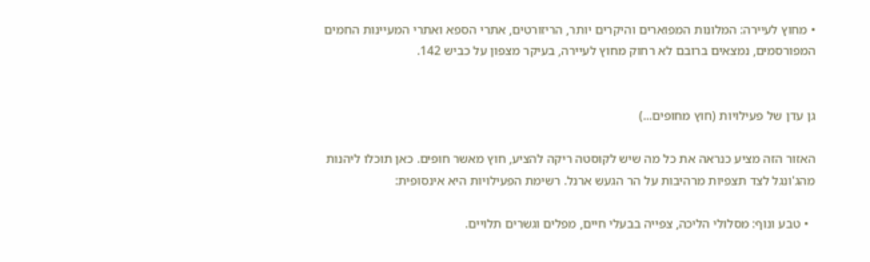• מחוץ לעיירה: המלונות המפוארים והיקרים יותר, הריזורטים, אתרי הספא ואתרי המעיינות החמים המפורסמים, נמצאים ברובם לא רחוק מחוץ לעיירה, בעיקר מצפון על כביש 142.


גן עדן של פעילויות (חוץ מחופים...)

האזור הזה מציע כנראה את כל מה שיש לקוסטה ריקה להציע, חוץ מאשר חופים. כאן תוכלו ליהנות מהג'ונגל לצד תצפיות מרהיבות על הר הגעש ארנל. רשימת הפעילויות היא אינסופית:

  • טבע ונוף: מסלולי הליכה, צפייה בבעלי חיים, מפלים וגשרים תלויים.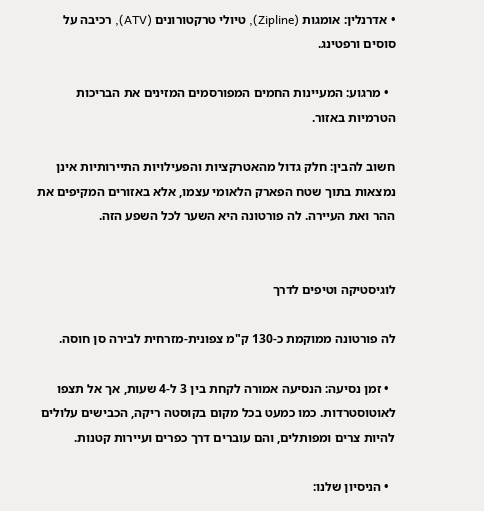• אדרנלין: אומגות (Zipline), טיולי טרקטורונים (ATV), רכיבה על סוסים ורפטינג.

  • מרגוע: המעיינות החמים המפורסמים המזינים את הבריכות הטרמיות באזור.

חשוב להבין: חלק גדול מהאטרקציות והפעילויות התיירותיות אינן נמצאות בתוך שטח הפארק הלאומי עצמו, אלא באזורים המקיפים את ההר ואת העיירה. לה פורטונה היא השער לכל השפע הזה.


לוגיסטיקה וטיפים לדרך

לה פורטונה ממוקמת כ-130 ק"מ צפונית-מזרחית לבירה סן חוסה.

  • זמן נסיעה: הנסיעה אמורה לקחת בין 3 ל-4 שעות, אך אל תצפו לאוטוסטרדות. כמו כמעט בכל מקום בקוסטה ריקה, הכבישים עלולים להיות צרים ומפותלים, והם עוברים דרך כפרים ועיירות קטנות.

  • הניסיון שלנו: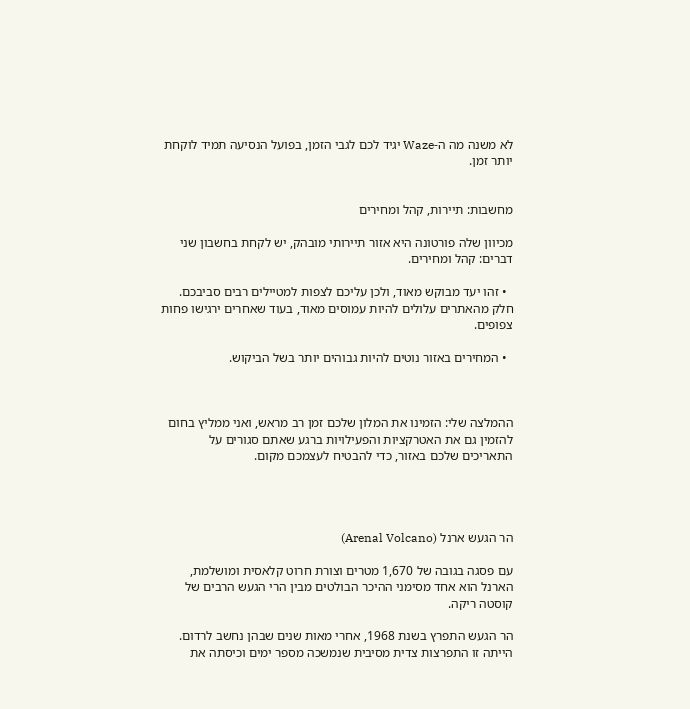לא משנה מה ה-Waze יגיד לכם לגבי הזמן, בפועל הנסיעה תמיד לוקחת יותר זמן.


מחשבות: תיירות, קהל ומחירים

מכיוון שלה פורטונה היא אזור תיירותי מובהק, יש לקחת בחשבון שני דברים: קהל ומחירים.

  • זהו יעד מבוקש מאוד, ולכן עליכם לצפות למטיילים רבים סביבכם. חלק מהאתרים עלולים להיות עמוסים מאוד, בעוד שאחרים ירגישו פחות צפופים.

  • המחירים באזור נוטים להיות גבוהים יותר בשל הביקוש.



ההמלצה שלי: הזמינו את המלון שלכם זמן רב מראש, ואני ממליץ בחום להזמין גם את האטרקציות והפעילויות ברגע שאתם סגורים על התאריכים שלכם באזור, כדי להבטיח לעצמכם מקום.




הר הגעש ארנל (Arenal Volcano)

עם פסגה בגובה של 1,670 מטרים וצורת חרוט קלאסית ומושלמת, הארנל הוא אחד מסימני ההיכר הבולטים מבין הרי הגעש הרבים של קוסטה ריקה.

הר הגעש התפרץ בשנת 1968, אחרי מאות שנים שבהן נחשב לרדום. הייתה זו התפרצות צדית מסיבית שנמשכה מספר ימים וכיסתה את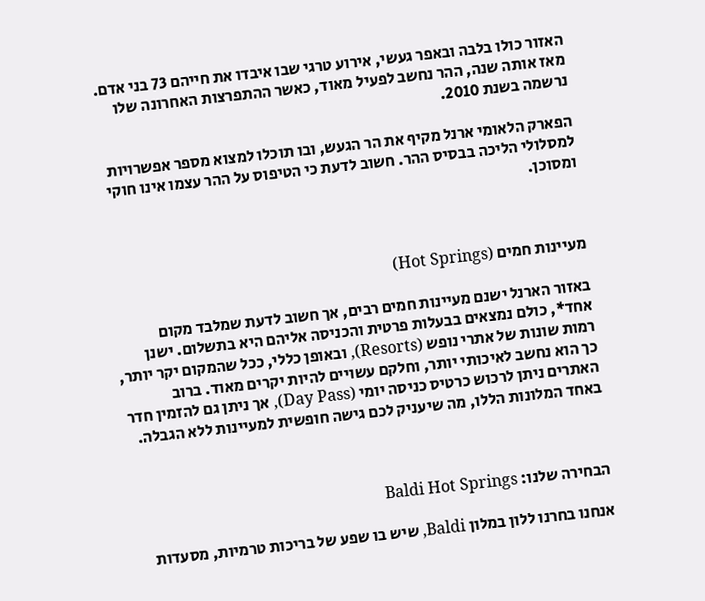האזור כולו בלבה ובאפר געשי, אירוע טרגי שבו איבדו את חייהם 73 בני אדם. מאז אותה שנה, ההר נחשב לפעיל מאוד, כאשר ההתפרצות האחרונה שלו נרשמה בשנת 2010.

הפארק הלאומי ארנל מקיף את הר הגעש, ובו תוכלו למצוא מספר אפשרויות למסלולי הליכה בבסיס ההר. חשוב לדעת כי הטיפוס על ההר עצמו אינו חוקי ומסוכן.



מעיינות חמים (Hot Springs)

באזור הארנל ישנם מעיינות חמים רבים, אך חשוב לדעת שמלבד מקום אחד*, כולם נמצאים בבעלות פרטית והכניסה אליהם היא בתשלום. ישנן רמות שונות של אתרי נופש (Resorts), ובאופן כללי, ככל שהמקום יקר יותר, כך הוא נחשב לאיכותי יותר, וחלקם עשויים להיות יקרים מאוד. ברוב האתרים ניתן לרכוש כרטיס כניסה יומי (Day Pass), אך ניתן גם להזמין חדר באחד המלונות הללו, מה שיעניק לכם גישה חופשית למעיינות ללא הגבלה.



הבחירה שלנו: Baldi Hot Springs

אנחנו בחרנו ללון במלון Baldi, שיש בו שפע של בריכות טרמיות, מסעדות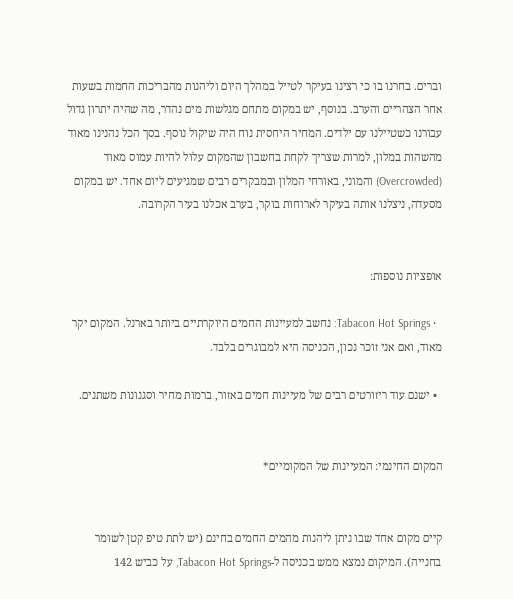וברים. בחרנו בו כי רצינו בעיקר לטייל במהלך היום וליהנות מהבריכות החמות בשעות אחר הצהריים והערב. בנוסף, יש במקום מתחם מגלשות מים נהדר, מה שהיה יתרון גדול עבורנו כשטיילנו עם ילדים. המחיר היחסית נוח היה שיקול נוסף. בסך הכל נהנינו מאוד מהשהות במלון, למרות שצריך לקחת בחשבון שהמקום עלול להיות עמוס מאוד (Overcrowded) והמוני, באורחי המלון ובמבקרים רבים שמגיעים ליום אחד. יש במקום מסעדה, ניצלנו אותה בעיקר לארוחות בוקר, בערב אכלנו בעיר הקרובה.


אופציות נוספות:

  • Tabacon Hot Springs: נחשב למעיינות החמים היוקרתיים ביותר בארנל. המקום יקר מאוד, ואם אני זוכר נכון, הכניסה היא למבוגרים בלבד.

  • ישנם עוד ריזורטים רבים של מעיינות חמים באזור, ברמות מחיר וסגנונות משתנים.


המקום החינמי: המעיינות של המקומיים*


קיים מקום אחד שבו ניתן ליהנות מהמים החמים בחינם (יש לתת טיפ קטן לשומר בחנייה). המיקום נמצא ממש בכניסה ל-Tabacon Hot Springs, על כביש 142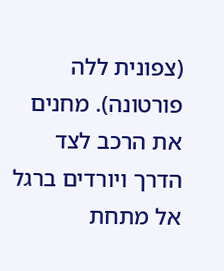(צפונית ללה פורטונה). מחנים את הרכב לצד הדרך ויורדים ברגל אל מתחת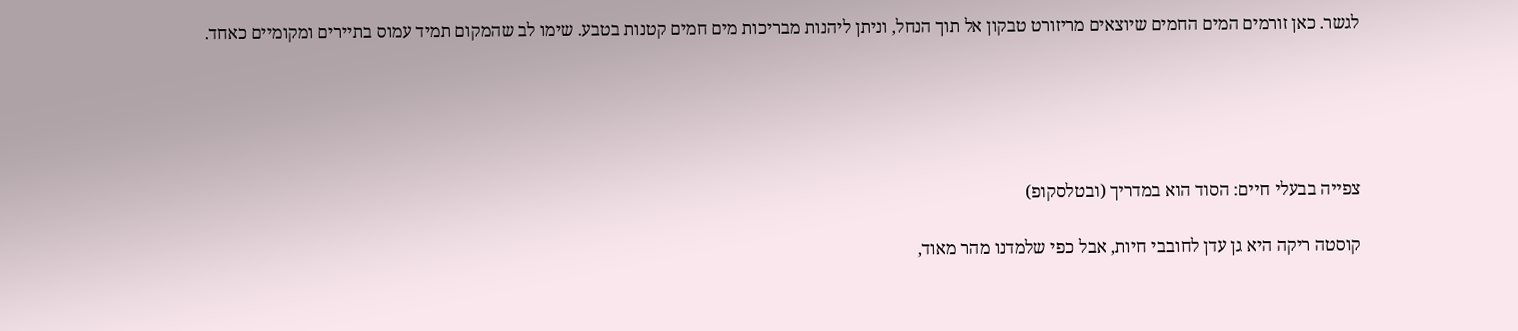לגשר. כאן זורמים המים החמים שיוצאים מריזורט טבקון אל תוך הנחל, וניתן ליהנות מבריכות מים חמים קטנות בטבע. שימו לב שהמקום תמיד עמוס בתיירים ומקומיים כאחד.





צפייה בבעלי חיים: הסוד הוא במדריך (ובטלסקופ)

קוסטה ריקה היא גן עדן לחובבי חיות, אבל כפי שלמדנו מהר מאוד,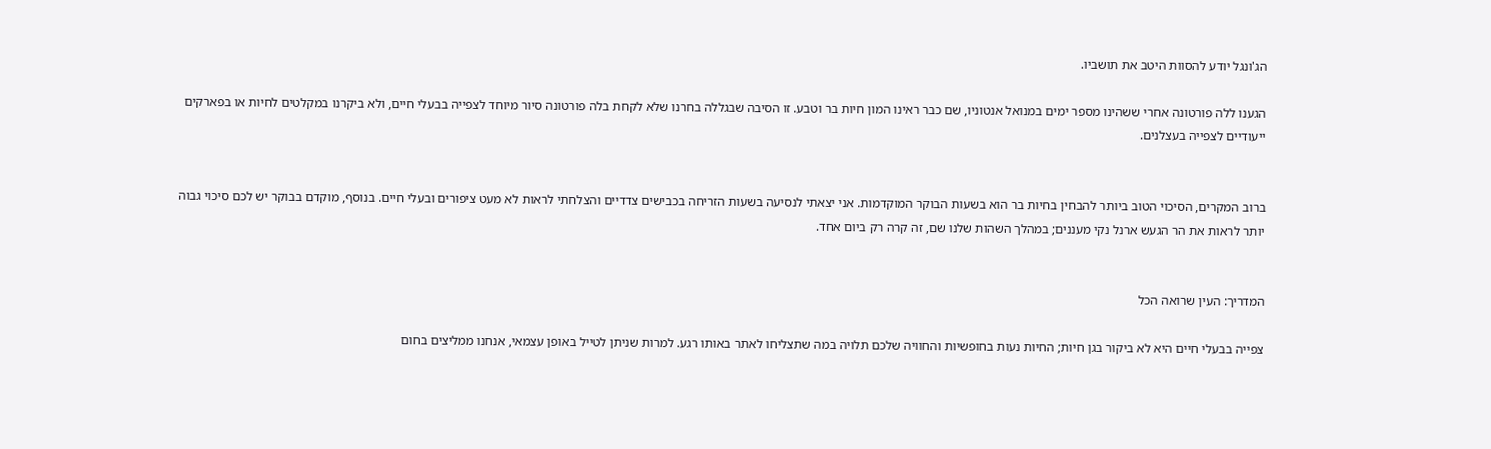הג'ונגל יודע להסוות היטב את תושביו.

הגענו ללה פורטונה אחרי ששהינו מספר ימים במנואל אנטוניו, שם כבר ראינו המון חיות בר וטבע. זו הסיבה שבגללה בחרנו שלא לקחת בלה פורטונה סיור מיוחד לצפייה בבעלי חיים, ולא ביקרנו במקלטים לחיות או בפארקים ייעודיים לצפייה בעצלנים.


ברוב המקרים, הסיכוי הטוב ביותר להבחין בחיות בר הוא בשעות הבוקר המוקדמות. אני יצאתי לנסיעה בשעות הזריחה בכבישים צדדיים והצלחתי לראות לא מעט ציפורים ובעלי חיים. בנוסף, מוקדם בבוקר יש לכם סיכוי גבוה יותר לראות את הר הגעש ארנל נקי מעננים; במהלך השהות שלנו שם, זה קרה רק ביום אחד.


המדריך: העין שרואה הכל

צפייה בבעלי חיים היא לא ביקור בגן חיות; החיות נעות בחופשיות והחוויה שלכם תלויה במה שתצליחו לאתר באותו רגע. למרות שניתן לטייל באופן עצמאי, אנחנו ממליצים בחום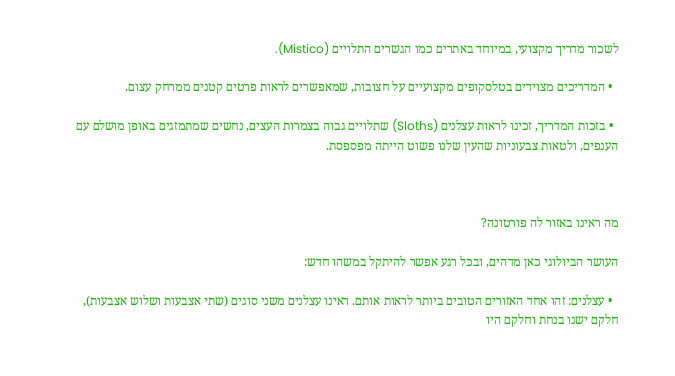לשכור מדריך מקצועי, במיוחד באתרים כמו הגשרים התלויים (Mistico).

  • המדריכים מצוידים בטלסקופים מקצועיים על חצובות, שמאפשרים לראות פרטים קטנים ממרחק עצום.

  • בזכות המדריך, זכינו לראות עצלנים (Sloths) שתלויים גבוה בצמרות העצים, נחשים שמתמזגים באופן מושלם עם הענפים, ולטאות צבעוניות שהעין שלנו פשוט הייתה מפספסת.



מה ראינו באזור לה פורטונה?

העושר הביולוגי כאן מדהים, ובכל רגע אפשר להיתקל במשהו חדש:

  • עצלנים: זהו אחד האזורים הטובים ביותר לראות אותם. ראינו עצלנים משני סוגים (שתי אצבעות ושלוש אצבעות), חלקם ישנו בנחת וחלקם היו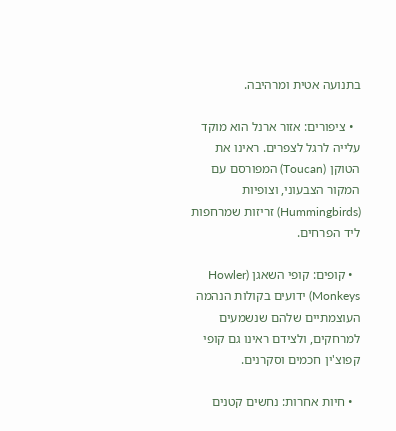בתנועה אטית ומרהיבה.

  • ציפורים: אזור ארנל הוא מוקד עלייה לרגל לצפרים. ראינו את הטוקן (Toucan) המפורסם עם המקור הצבעוני, וצופיות (Hummingbirds) זריזות שמרחפות ליד הפרחים.

  • קופים: קופי השאגן (Howler Monkeys) ידועים בקולות הנהמה העוצמתיים שלהם שנשמעים למרחקים, ולצידם ראינו גם קופי קפוצ'ין חכמים וסקרנים.

  • חיות אחרות: נחשים קטנים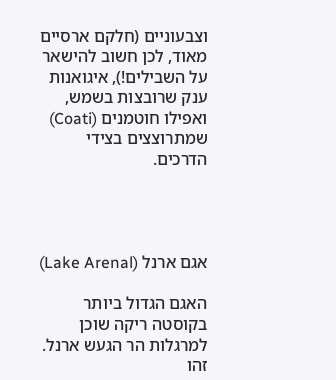וצבעוניים (חלקם ארסיים מאוד, לכן חשוב להישאר על השבילים!), איגואנות ענק שרובצות בשמש, ואפילו חוטמנים (Coati) שמתרוצצים בצידי הדרכים.




אגם ארנל (Lake Arenal)

האגם הגדול ביותר בקוסטה ריקה שוכן למרגלות הר הגעש ארנל. זהו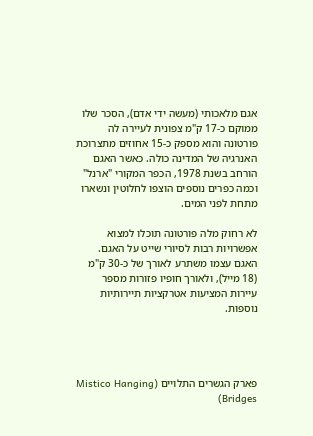אגם מלאכותי (מעשה ידי אדם), הסכר שלו ממוקם כ-17 ק"מ צפונית לעיירה לה פורטונה והוא מספק כ-15 אחוזים מתצרוכת האנרגיה של המדינה כולה. כאשר האגם הורחב בשנת 1978, הכפר המקורי "ארנל" וכמה כפרים נוספים הוצפו לחלוטין ונשארו מתחת לפני המים.

לא רחוק מלה פורטונה תוכלו למצוא אפשרויות רבות לסיורי שייט על האגם. האגם עצמו משתרע לאורך של כ-30 ק"מ (18 מייל), ולאורך חופיו פזורות מספר עיירות המציעות אטרקציות תיירותיות נוספות.




פארק הגשרים התלויים (Mistico Hanging Bridges)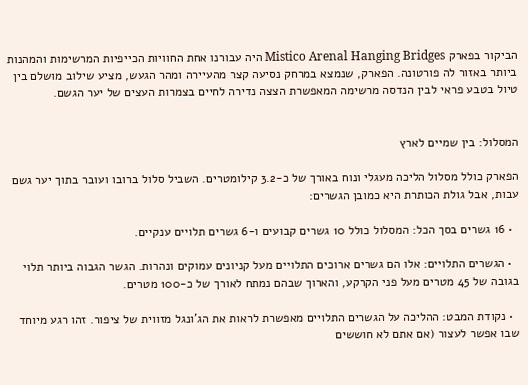הביקור בפארק Mistico Arenal Hanging Bridges היה עבורנו אחת החוויות הכייפיות המרשימות והמהנות ביותר באזור לה פורטונה. הפארק, שנמצא במרחק נסיעה קצר מהעיירה ומהר הגעש, מציע שילוב מושלם בין טיול בטבע פראי לבין הנדסה מרשימה המאפשרת הצצה נדירה לחיים בצמרות העצים של יער הגשם.


המסלול: בין שמיים לארץ

הפארק כולל מסלול הליכה מעגלי ונוח באורך של כ-3.2 קילומטרים. השביל סלול ברובו ועובר בתוך יער גשם עבות, אבל גולת הכותרת היא כמובן הגשרים:

  • 16 גשרים בסך הכל: המסלול כולל 10 גשרים קבועים ו-6 גשרים תלויים ענקיים.

  • הגשרים התלויים: אלו הם גשרים ארוכים התלויים מעל קניונים עמוקים ונהרות. הגשר הגבוה ביותר תלוי בגובה של 45 מטרים מעל פני הקרקע, והארוך שבהם נמתח לאורך של כ-100 מטרים.

  • נקודת המבט: ההליכה על הגשרים התלויים מאפשרת לראות את הג'ונגל מזווית של ציפור. זהו רגע מיוחד שבו אפשר לעצור (אם אתם לא חוששים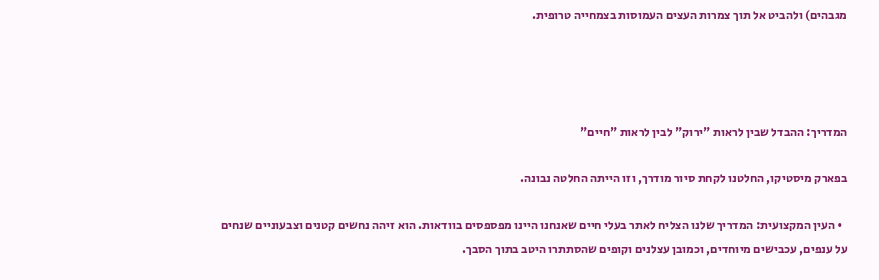מגבהים) ולהביט אל תוך צמרות העצים העמוסות בצמחייה טרופית.




המדריך: ההבדל שבין לראות "ירוק" לבין לראות "חיים"

בפארק מיסטיקו, החלטנו לקחת סיור מודרך, וזו הייתה החלטה נבונה.

  • העין המקצועית: המדריך שלנו הצליח לאתר בעלי חיים שאנחנו היינו מפספסים בוודאות. הוא זיהה נחשים קטנים וצבעוניים שנחים על ענפים, עכבישים מיוחדים, וכמובן עצלנים וקופים שהסתתרו היטב בתוך הסבך.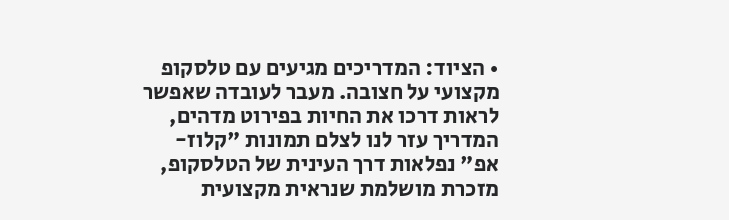• הציוד: המדריכים מגיעים עם טלסקופ מקצועי על חצובה. מעבר לעובדה שאפשר לראות דרכו את החיות בפירוט מדהים, המדריך עזר לנו לצלם תמונות "קלוז-אפ" נפלאות דרך העינית של הטלסקופ, מזכרת מושלמת שנראית מקצועית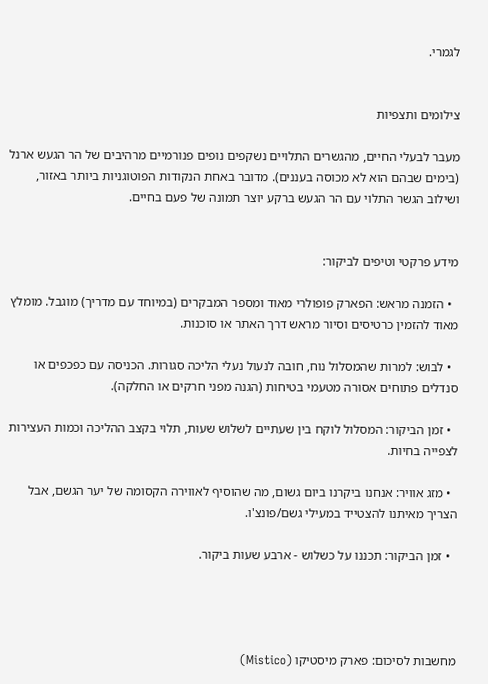לגמרי.


צילומים ותצפיות

מעבר לבעלי החיים, מהגשרים התלויים נשקפים נופים פנורמיים מרהיבים של הר הגעש ארנל (בימים שבהם הוא לא מכוסה בעננים). מדובר באחת הנקודות הפוטוגניות ביותר באזור, ושילוב הגשר התלוי עם הר הגעש ברקע יוצר תמונה של פעם בחיים.


מידע פרקטי וטיפים לביקור:

  • הזמנה מראש: הפארק פופולרי מאוד ומספר המבקרים (במיוחד עם מדריך) מוגבל. מומלץ מאוד להזמין כרטיסים וסיור מראש דרך האתר או סוכנות.

  • לבוש: למרות שהמסלול נוח, חובה לנעול נעלי הליכה סגורות. הכניסה עם כפכפים או סנדלים פתוחים אסורה מטעמי בטיחות (הגנה מפני חרקים או החלקה).

  • זמן הביקור: המסלול לוקח בין שעתיים לשלוש שעות, תלוי בקצב ההליכה וכמות העצירות לצפייה בחיות.

  • מזג אוויר: אנחנו ביקרנו ביום גשום, מה שהוסיף לאווירה הקסומה של יער הגשם, אבל הצריך מאיתנו להצטייד במעילי גשם/פונצ'ו.

  • זמן הביקור: תכננו על כשלוש - ארבע שעות ביקור.




מחשבות לסיכום: פארק מיסטיקו (Mistico)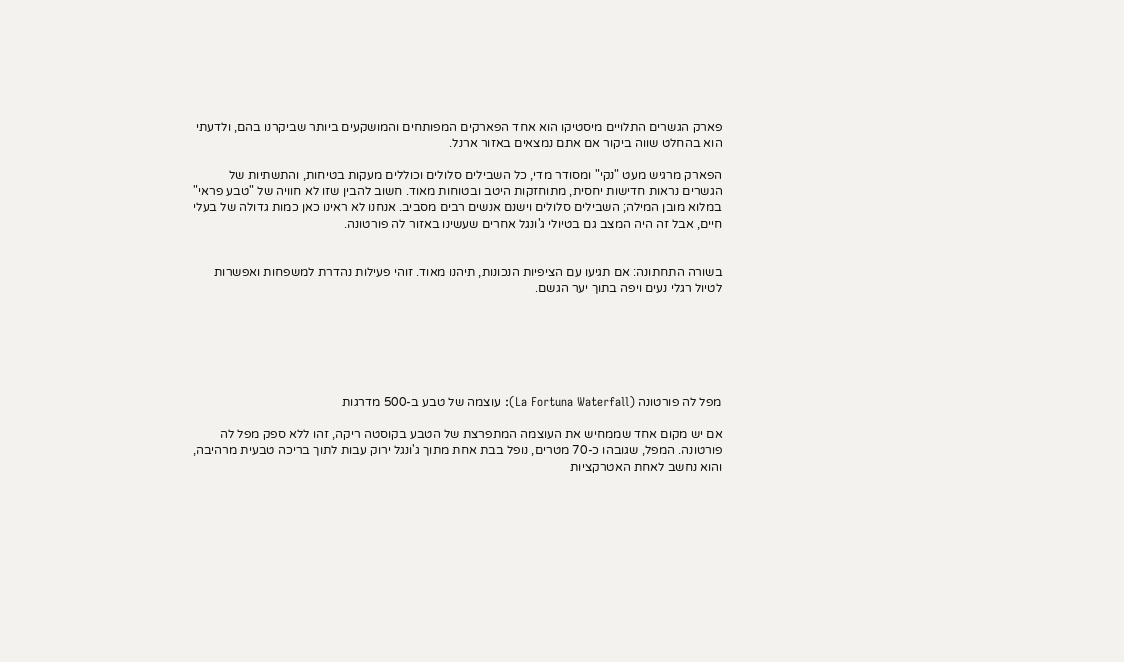פארק הגשרים התלויים מיסטיקו הוא אחד הפארקים המפותחים והמושקעים ביותר שביקרנו בהם, ולדעתי הוא בהחלט שווה ביקור אם אתם נמצאים באזור ארנל.

הפארק מרגיש מעט "נקי" ומסודר מדי, כל השבילים סלולים וכוללים מעקות בטיחות, והתשתיות של הגשרים נראות חדישות יחסית, מתוחזקות היטב ובטוחות מאוד. חשוב להבין שזו לא חוויה של "טבע פראי" במלוא מובן המילה; השבילים סלולים וישנם אנשים רבים מסביב. אנחנו לא ראינו כאן כמות גדולה של בעלי חיים, אבל זה היה המצב גם בטיולי ג'ונגל אחרים שעשינו באזור לה פורטונה.


בשורה התחתונה: אם תגיעו עם הציפיות הנכונות, תיהנו מאוד. זוהי פעילות נהדרת למשפחות ואפשרות לטיול רגלי נעים ויפה בתוך יער הגשם.






מפל לה פורטונה (La Fortuna Waterfall): עוצמה של טבע ב-500 מדרגות

אם יש מקום אחד שממחיש את העוצמה המתפרצת של הטבע בקוסטה ריקה, זהו ללא ספק מפל לה פורטונה. המפל, שגובהו כ-70 מטרים, נופל בבת אחת מתוך ג'ונגל ירוק עבות לתוך בריכה טבעית מרהיבה, והוא נחשב לאחת האטרקציות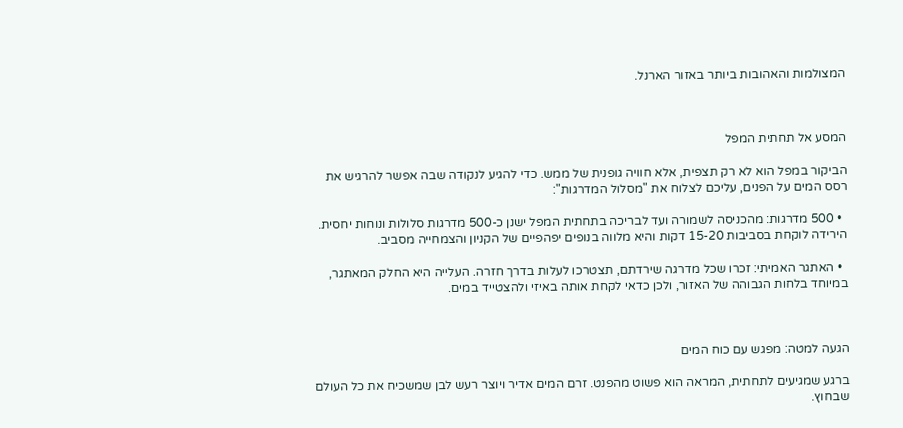המצולמות והאהובות ביותר באזור הארנל.



המסע אל תחתית המפל

הביקור במפל הוא לא רק תצפית, אלא חוויה גופנית של ממש. כדי להגיע לנקודה שבה אפשר להרגיש את רסס המים על הפנים, עליכם לצלוח את "מסלול המדרגות":

  • 500 מדרגות: מהכניסה לשמורה ועד לבריכה בתחתית המפל ישנן כ-500 מדרגות סלולות ונוחות יחסית. הירידה לוקחת בסביבות 15-20 דקות והיא מלווה בנופים יפהפיים של הקניון והצמחייה מסביב.

  • האתגר האמיתי: זכרו שכל מדרגה שירדתם, תצטרכו לעלות בדרך חזרה. העלייה היא החלק המאתגר, במיוחד בלחות הגבוהה של האזור, ולכן כדאי לקחת אותה באיזי ולהצטייד במים.



הגעה למטה: מפגש עם כוח המים

ברגע שמגיעים לתחתית, המראה הוא פשוט מהפנט. זרם המים אדיר ויוצר רעש לבן שמשכיח את כל העולם שבחוץ.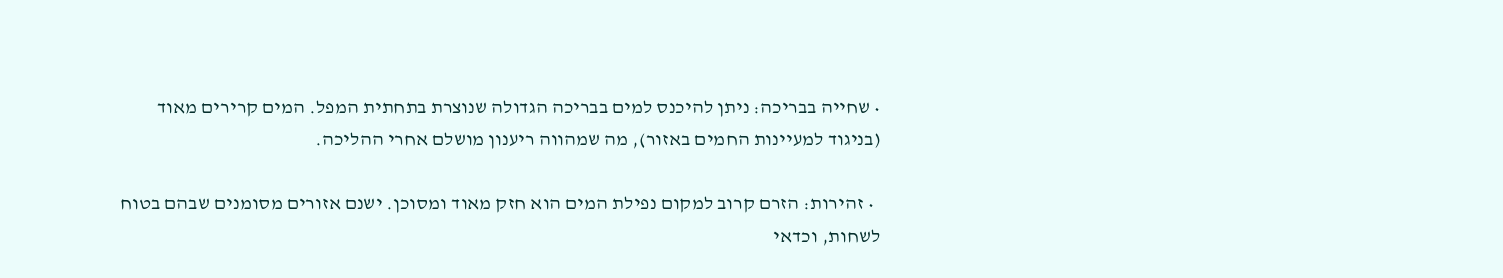• שחייה בבריכה: ניתן להיכנס למים בבריכה הגדולה שנוצרת בתחתית המפל. המים קרירים מאוד (בניגוד למעיינות החמים באזור), מה שמהווה ריענון מושלם אחרי ההליכה.

  • זהירות: הזרם קרוב למקום נפילת המים הוא חזק מאוד ומסוכן. ישנם אזורים מסומנים שבהם בטוח לשחות, וכדאי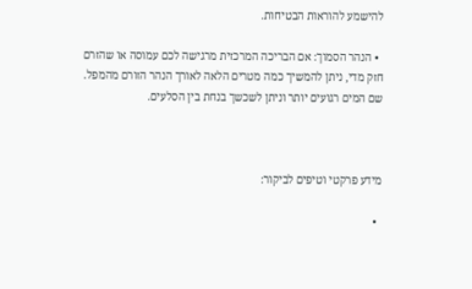להישמע להוראות הבטיחות.

  • הנהר הסמוך: אם הבריכה המרכזית מרגישה לכם עמוסה או שהזרם חזק מדי, ניתן להמשיך כמה מטרים הלאה לאורך הנהר הזורם מהמפל. שם המים רגועים יותר וניתן לשכשך בנחת בין הסלעים.



מידע פרקטי וטיפים לביקור:

  •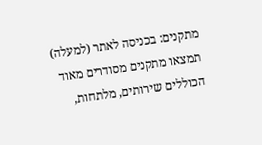מתקנים: בכניסה לאתר (למעלה) תמצאו מתקנים מסודרים מאוד הכוללים שירותים, מלתחות,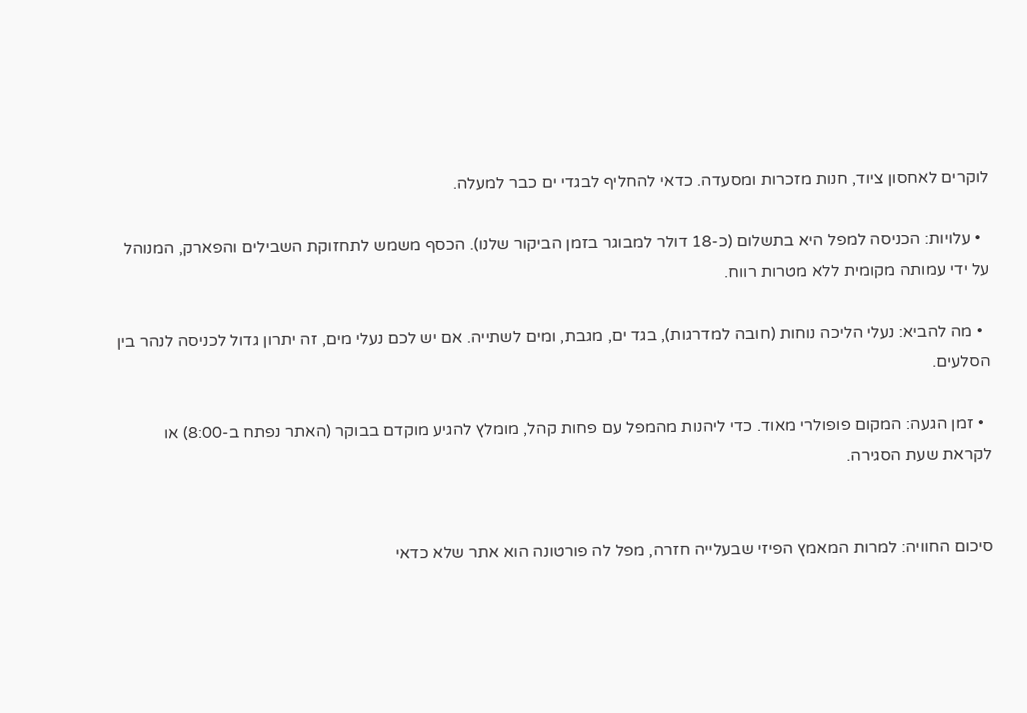לוקרים לאחסון ציוד, חנות מזכרות ומסעדה. כדאי להחליף לבגדי ים כבר למעלה.

  • עלויות: הכניסה למפל היא בתשלום (כ-18 דולר למבוגר בזמן הביקור שלנו). הכסף משמש לתחזוקת השבילים והפארק, המנוהל על ידי עמותה מקומית ללא מטרות רווח.

  • מה להביא: נעלי הליכה נוחות (חובה למדרגות), בגד ים, מגבת, ומים לשתייה. אם יש לכם נעלי מים, זה יתרון גדול לכניסה לנהר בין הסלעים.

  • זמן הגעה: המקום פופולרי מאוד. כדי ליהנות מהמפל עם פחות קהל, מומלץ להגיע מוקדם בבוקר (האתר נפתח ב-8:00) או לקראת שעת הסגירה.


סיכום החוויה: למרות המאמץ הפיזי שבעלייה חזרה, מפל לה פורטונה הוא אתר שלא כדאי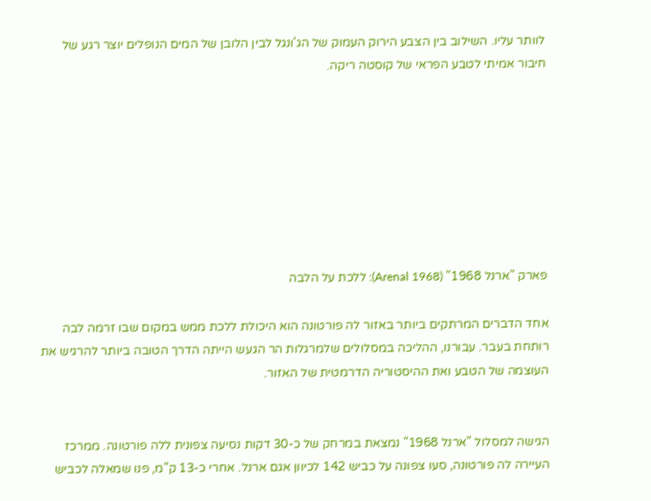לוותר עליו. השילוב בין הצבע הירוק העמוק של הג'ונגל לבין הלובן של המים הנופלים יוצר רגע של חיבור אמיתי לטבע הפראי של קוסטה ריקה.








פארק "ארנל 1968" (Arenal 1968): ללכת על הלבה

אחד הדברים המרתקים ביותר באזור לה פורטונה הוא היכולת ללכת ממש במקום שבו זרמה לבה רותחת בעבר. עבורנו, ההליכה במסלולים שלמרגלות הר הגעש הייתה הדרך הטובה ביותר להרגיש את העוצמה של הטבע ואת ההיסטוריה הדרמטית של האזור.


הגישה למסלול "ארנל 1968" נמצאת במרחק של כ-30 דקות נסיעה צפונית ללה פורטונה. ממרכז העיירה לה פורטונה, סעו צפונה על כביש 142 לכיוון אגם ארנל. אחרי כ-13 ק"מ, פנו שמאלה לכביש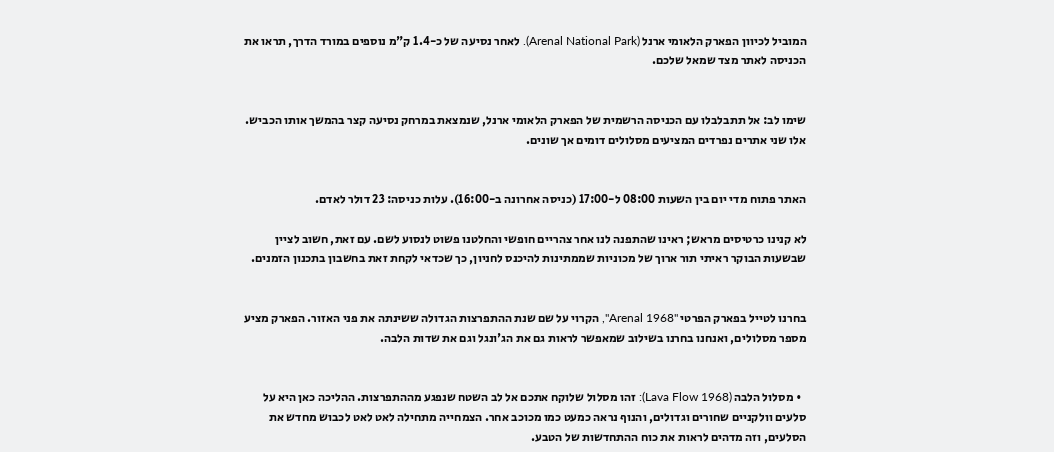המוביל לכיוון הפארק הלאומי ארנל (Arenal National Park). לאחר נסיעה של כ-1.4 ק"מ נוספים במורד הדרך, תראו את הכניסה לאתר מצד שמאל שלכם.


שימו לב: אל תתבלבלו עם הכניסה הרשמית של הפארק הלאומי ארנל, שנמצאת במרחק נסיעה קצר בהמשך אותו הכביש. אלו שני אתרים נפרדים המציעים מסלולים דומים אך שונים.


האתר פתוח מדי יום בין השעות 08:00 ל-17:00 (כניסה אחרונה ב-16:00). עלות כניסה: 23 דולר לאדם.

לא קנינו כרטיסים מראש; ראינו שהתפנה לנו אחר צהריים חופשי והחלטנו פשוט לנסוע לשם. עם זאת, חשוב לציין שבשעות הבוקר ראיתי תור ארוך של מכוניות שממתינות להיכנס לחניון, כך שכדאי לקחת זאת בחשבון בתכנון הזמנים.


בחרנו לטייל בפארק הפרטי "Arenal 1968", הקרוי על שם שנת ההתפרצות הגדולה ששינתה את פני האזור. הפארק מציע מספר מסלולים, ואנחנו בחרנו בשילוב שמאפשר לראות גם את הג'ונגל וגם את שדות הלבה.


  • מסלול הלבה (Lava Flow 1968): זהו מסלול שלוקח אתכם אל לב השטח שנפגע מההתפרצות. ההליכה כאן היא על סלעים וולקניים שחורים וגדולים, והנוף נראה כמעט כמו מכוכב אחר. הצמחייה מתחילה לאט לאט לכבוש מחדש את הסלעים, וזה מדהים לראות את כוח ההתחדשות של הטבע.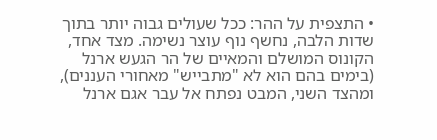• התצפית על ההר: ככל שעולים גבוה יותר בתוך שדות הלבה, נחשף נוף עוצר נשימה. מצד אחד, הקונוס המושלם והמאיים של הר הגעש ארנל (בימים בהם הוא לא "מתבייש" מאחורי העננים), ומהצד השני, המבט נפתח אל עבר אגם ארנל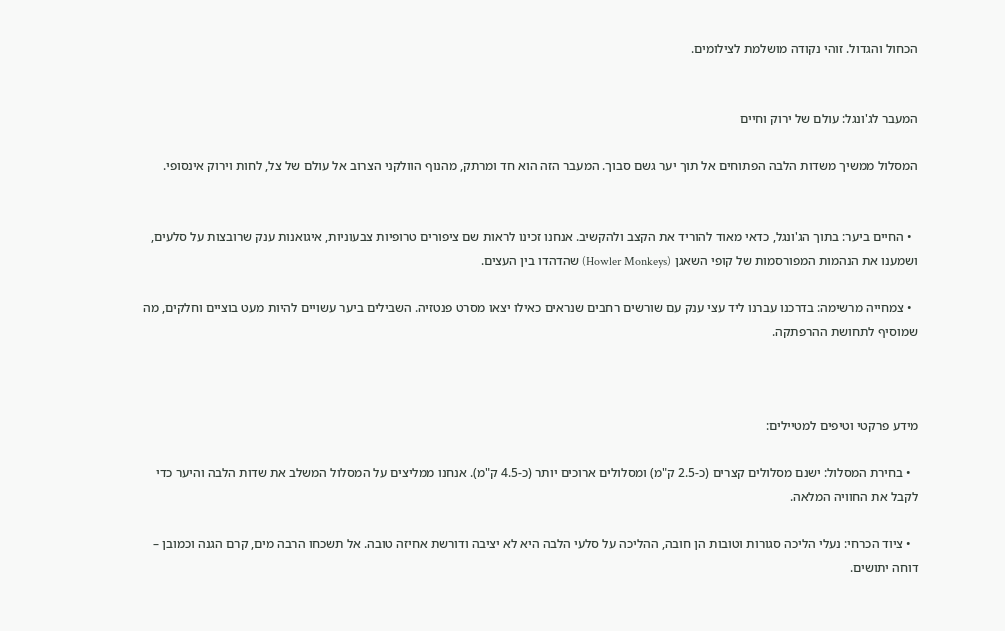הכחול והגדול. זוהי נקודה מושלמת לצילומים.


המעבר לג'ונגל: עולם של ירוק וחיים

המסלול ממשיך משדות הלבה הפתוחים אל תוך יער גשם סבוך. המעבר הזה הוא חד ומרתק, מהנוף הוולקני הצרוב אל עולם של צל, לחות וירוק אינסופי.


  • החיים ביער: בתוך הג'ונגל, כדאי מאוד להוריד את הקצב ולהקשיב. אנחנו זכינו לראות שם ציפורים טרופיות צבעוניות, איגואנות ענק שרובצות על סלעים, ושמענו את הנהמות המפורסמות של קופי השאגן (Howler Monkeys) שהדהדו בין העצים.

  • צמחייה מרשימה: בדרכנו עברנו ליד עצי ענק עם שורשים רחבים שנראים כאילו יצאו מסרט פנטזיה. השבילים ביער עשויים להיות מעט בוציים וחלקים, מה שמוסיף לתחושת ההרפתקה.



מידע פרקטי וטיפים למטיילים:

  • בחירת המסלול: ישנם מסלולים קצרים (כ-2.5 ק"מ) ומסלולים ארוכים יותר (כ-4.5 ק"מ). אנחנו ממליצים על המסלול המשלב את שדות הלבה והיער כדי לקבל את החוויה המלאה.

  • ציוד הכרחי: נעלי הליכה סגורות וטובות הן חובה, ההליכה על סלעי הלבה היא לא יציבה ודורשת אחיזה טובה. אל תשכחו הרבה מים, קרם הגנה וכמובן – דוחה יתושים.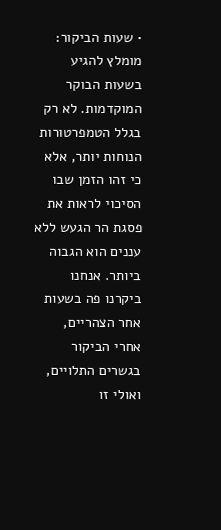• שעות הביקור: מומלץ להגיע בשעות הבוקר המוקדמות. לא רק בגלל הטמפרטורות הנוחות יותר, אלא כי זהו הזמן שבו הסיכוי לראות את פסגת הר הגעש ללא עננים הוא הגבוה ביותר. אנחנו ביקרנו פה בשעות אחר הצהריים, אחרי הביקור בגשרים התלויים, ואולי זו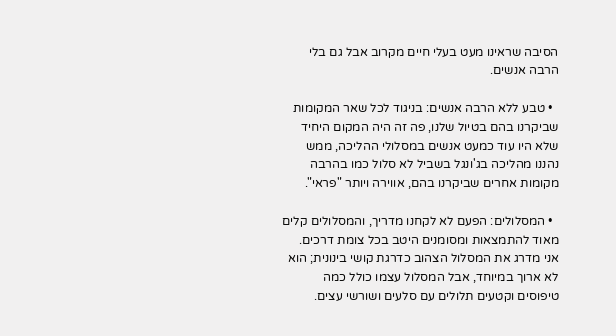הסיבה שראינו מעט בעלי חיים מקרוב אבל גם בלי הרבה אנשים.

  • טבע ללא הרבה אנשים: בניגוד לכל שאר המקומות שביקרנו בהם בטיול שלנו, פה זה היה המקום היחיד שלא היו עוד כמעט אנשים במסלולי ההליכה, ממש נהננו מהליכה בג'ונגל בשביל לא סלול כמו בהרבה מקומות אחרים שביקרנו בהם, אווירה ויותר "פראי".

  • המסלולים: הפעם לא לקחנו מדריך, והמסלולים קלים מאוד להתמצאות ומסומנים היטב בכל צומת דרכים. אני מדרג את המסלול הצהוב כדרגת קושי בינונית; הוא לא ארוך במיוחד, אבל המסלול עצמו כולל כמה טיפוסים וקטעים תלולים עם סלעים ושורשי עצים.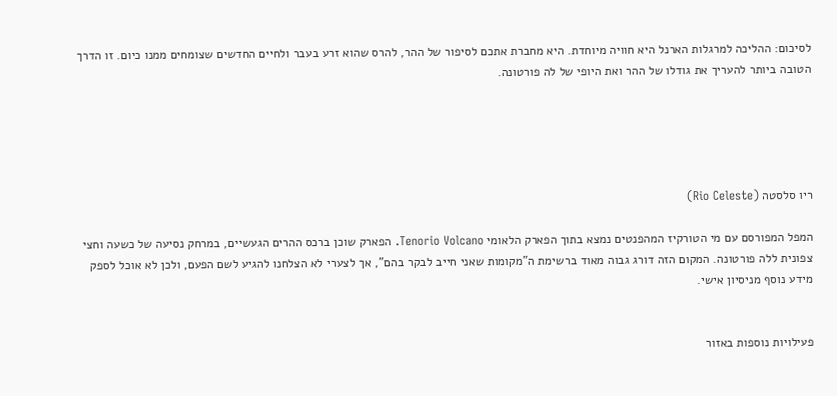לסיכום: ההליכה למרגלות הארנל היא חוויה מיוחדת. היא מחברת אתכם לסיפור של ההר, להרס שהוא זרע בעבר ולחיים החדשים שצומחים ממנו כיום. זו הדרך הטובה ביותר להעריך את גודלו של ההר ואת היופי של לה פורטונה.





ריו סלסטה (Rio Celeste)

המפל המפורסם עם מי הטורקיז המהפנטים נמצא בתוך הפארק הלאומי Tenorio Volcano. הפארק שוכן ברכס ההרים הגעשיים, במרחק נסיעה של כשעה וחצי צפונית ללה פורטונה. המקום הזה דורג גבוה מאוד ברשימת ה"מקומות שאני חייב לבקר בהם", אך לצערי לא הצלחנו להגיע לשם הפעם, ולכן לא אוכל לספק מידע נוסף מניסיון אישי.


פעילויות נוספות באזור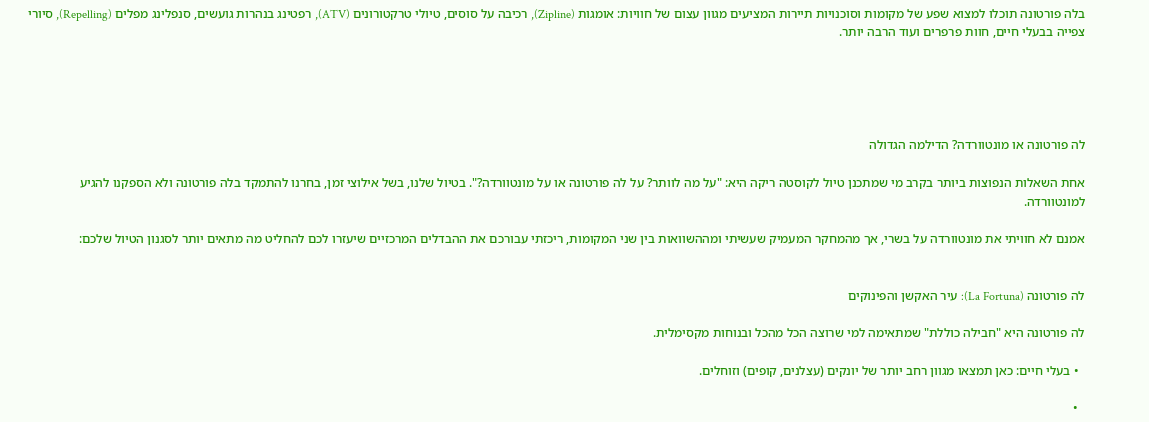בלה פורטונה תוכלו למצוא שפע של מקומות וסוכנויות תיירות המציעים מגוון עצום של חוויות: אומגות (Zipline), רכיבה על סוסים, טיולי טרקטורונים (ATV), רפטינג בנהרות גועשים, סנפלינג מפלים (Repelling), סיורי צפייה בבעלי חיים, חוות פרפרים ועוד הרבה יותר.





לה פורטונה או מונטוורדה? הדילמה הגדולה

אחת השאלות הנפוצות ביותר בקרב מי שמתכנן טיול לקוסטה ריקה היא: "על מה לוותר? על לה פורטונה או על מונטוורדה?". בטיול שלנו, בשל אילוצי זמן, בחרנו להתמקד בלה פורטונה ולא הספקנו להגיע למונטוורדה.

אמנם לא חוויתי את מונטוורדה על בשרי, אך מהמחקר המעמיק שעשיתי ומההשוואות בין שני המקומות, ריכזתי עבורכם את ההבדלים המרכזיים שיעזרו לכם להחליט מה מתאים יותר לסגנון הטיול שלכם:


לה פורטונה (La Fortuna): עיר האקשן והפינוקים

לה פורטונה היא "חבילה כוללת" שמתאימה למי שרוצה הכל מהכל ובנוחות מקסימלית.

  • בעלי חיים: כאן תמצאו מגוון רחב יותר של יונקים (עצלנים, קופים) וזוחלים.

  •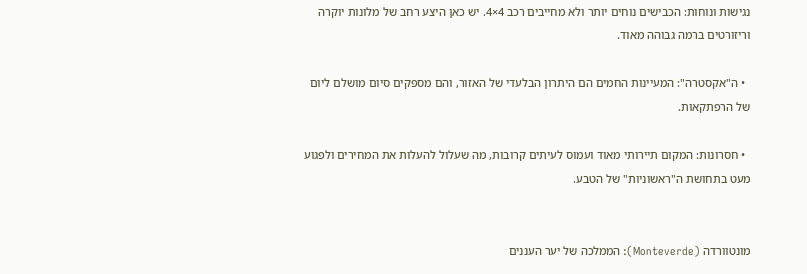נגישות ונוחות: הכבישים נוחים יותר ולא מחייבים רכב 4×4. יש כאן היצע רחב של מלונות יוקרה וריזורטים ברמה גבוהה מאוד.

  • ה"אקסטרה": המעיינות החמים הם היתרון הבלעדי של האזור, והם מספקים סיום מושלם ליום של הרפתקאות.

  • חסרונות: המקום תיירותי מאוד ועמוס לעיתים קרובות, מה שעלול להעלות את המחירים ולפגוע מעט בתחושת ה"ראשוניות" של הטבע.


מונטוורדה (Monteverde): הממלכה של יער העננים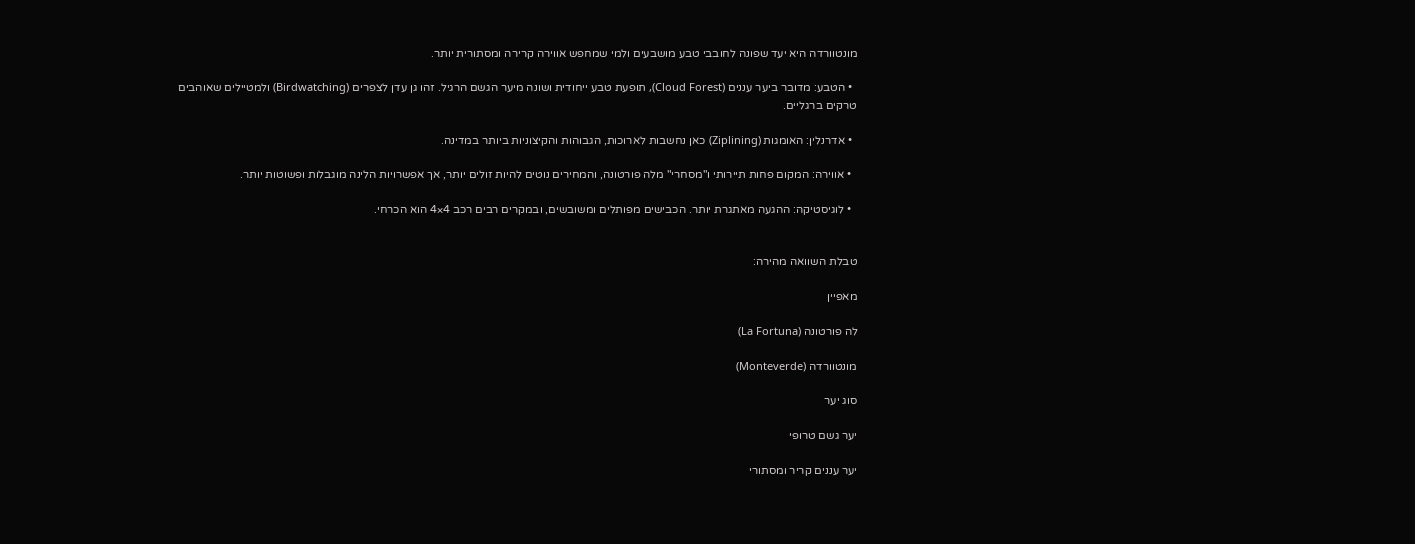מונטוורדה היא יעד שפונה לחובבי טבע מושבעים ולמי שמחפש אווירה קרירה ומסתורית יותר.

  • הטבע: מדובר ביער עננים (Cloud Forest), תופעת טבע ייחודית ושונה מיער הגשם הרגיל. זהו גן עדן לצפרים (Birdwatching) ולמטיילים שאוהבים טרקים ברגליים.

  • אדרנלין: האומגות (Ziplining) כאן נחשבות לארוכות, הגבוהות והקיצוניות ביותר במדינה.

  • אווירה: המקום פחות תיירותי ו"מסחרי" מלה פורטונה, והמחירים נוטים להיות זולים יותר, אך אפשרויות הלינה מוגבלות ופשוטות יותר.

  • לוגיסטיקה: ההגעה מאתגרת יותר. הכבישים מפותלים ומשובשים, ובמקרים רבים רכב 4×4 הוא הכרחי.


טבלת השוואה מהירה:

מאפיין

לה פורטונה (La Fortuna)

מונטוורדה (Monteverde)

סוג יער

יער גשם טרופי

יער עננים קריר ומסתורי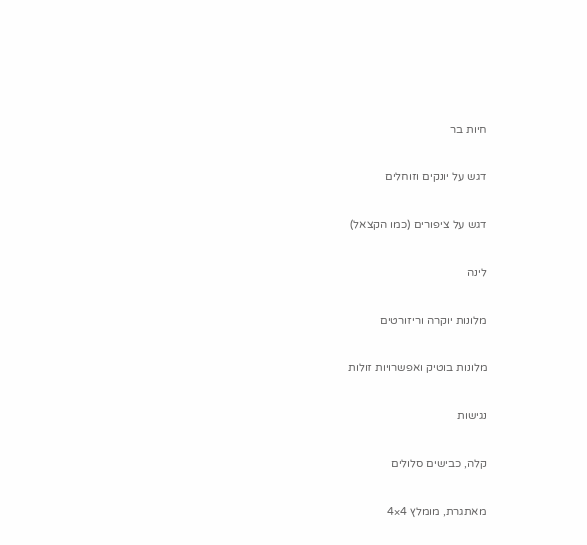חיות בר

דגש על יונקים וזוחלים

דגש על ציפורים (כמו הקצאל)

לינה

מלונות יוקרה וריזורטים

מלונות בוטיק ואפשרויות זולות

נגישות

קלה, כבישים סלולים

מאתגרת, מומלץ 4×4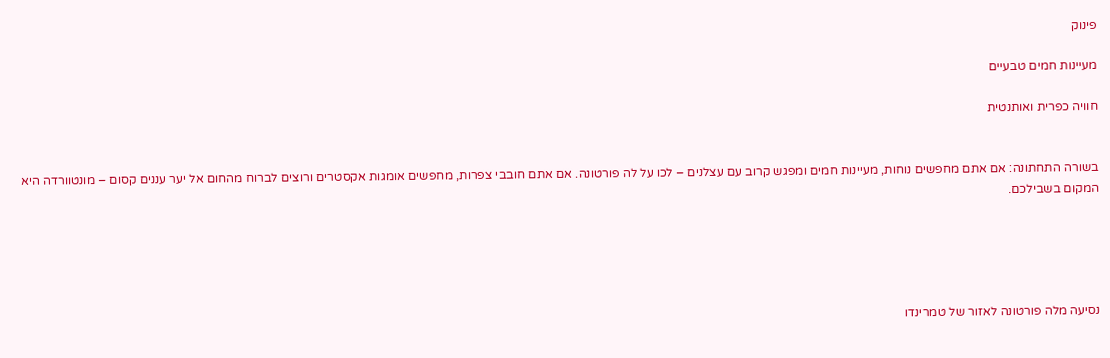פינוק

מעיינות חמים טבעיים

חוויה כפרית ואותנטית


בשורה התחתונה: אם אתם מחפשים נוחות, מעיינות חמים ומפגש קרוב עם עצלנים – לכו על לה פורטונה. אם אתם חובבי צפרות, מחפשים אומגות אקסטרים ורוצים לברוח מהחום אל יער עננים קסום – מונטוורדה היא המקום בשבילכם.





נסיעה מלה פורטונה לאזור של טמרינדו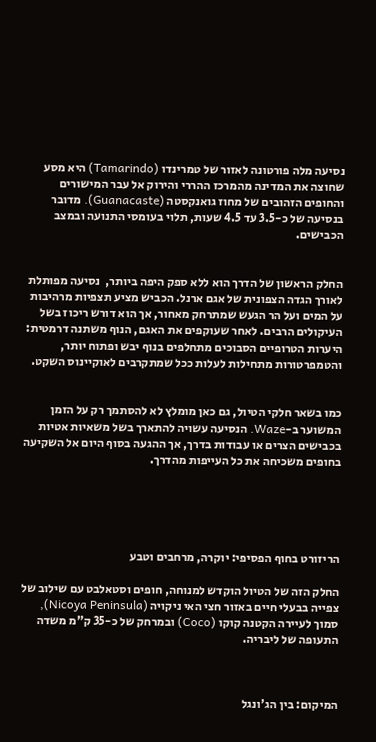נסיעה מלה פורטונה לאזור של טמרינדו (Tamarindo) היא מסע שחוצה את המדינה מהמרכז ההררי והירוק אל עבר המישורים והחופים הזהובים של מחוז גואנקסטה (Guanacaste). מדובר בנסיעה של כ-3.5 עד 4.5 שעות, תלוי בעומסי התנועה ובמצב הכבישים.


החלק הראשון של הדרך הוא ללא ספק היפה ביותר,  נסיעה מפותלת לאורך הגדה הצפונית של אגם ארנל. הכביש מציע תצפיות מרהיבות על המים ועל הר הגעש שמתרחק מאחור, אך הוא דורש ריכוז בשל העיקולים הרבים. לאחר שעוקפים את האגם, הנוף משתנה דרמטית: היערות הטרופיים הסבוכים מתחלפים בנוף יבש ופתוח יותר, והטמפרטורות מתחילות לעלות ככל שמתקרבים לאוקיינוס השקט.


כמו בשאר חלקי הטיול, גם כאן מומלץ לא להסתמך רק על הזמן המשוער ב-Waze. הנסיעה עשויה להתארך בשל משאיות אטיות בכבישים הצרים או עבודות בדרך, אך ההגעה בסוף היום אל השקיעה בחופים משכיחה את כל העייפות מהדרך.





הריזורט בחוף הפסיפי: יוקרה, מרחבים וטבע

החלק הזה של הטיול הוקדש למנוחה, חופים וסטאלבט עם שילוב של צפייה בבעלי חיים באזור חצי האי ניקויה (Nicoya Peninsula), סמוך לעיירה הקטנה קוקו (Coco) ובמרחק של כ-35 ק"מ משדה התעופה של ליבריה.



המיקום: בין הג'ונגל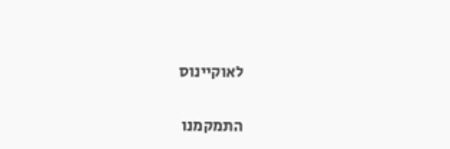לאוקיינוס

התמקמנו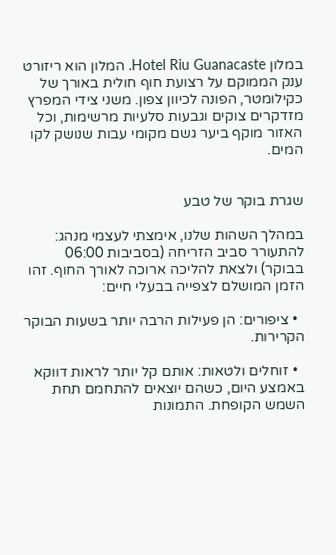במלון Hotel Riu Guanacaste. המלון הוא ריזורט ענק הממוקם על רצועת חוף חולית באורך של כקילומטר, הפונה לכיוון צפון. משני צידי המפרץ מזדקרים צוקים וגבעות סלעיות מרשימות, וכל האזור מוקף ביער גשם מקומי עבות שנושק לקו המים.


שגרת בוקר של טבע

במהלך השהות שלנו, אימצתי לעצמי מנהג: להתעורר סביב הזריחה (בסביבות 06:00 בבוקר) ולצאת להליכה ארוכה לאורך החוף. זהו הזמן המושלם לצפייה בבעלי חיים:

  • ציפורים: הן פעילות הרבה יותר בשעות הבוקר הקרירות.

  • זוחלים ולטאות: אותם קל יותר לראות דווקא באמצע היום, כשהם יוצאים להתחמם תחת השמש הקופחת. התמונות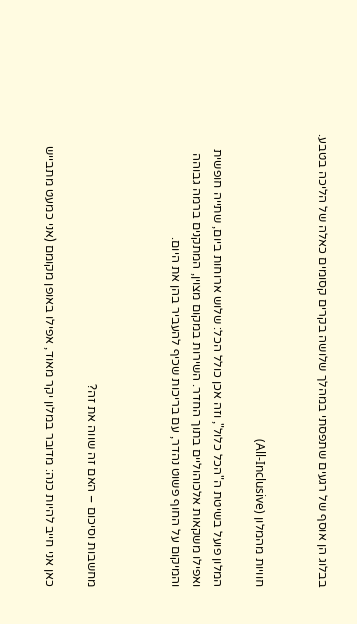בבלוג הן אוסף של רגעים שתפסתי במהלך שלושה בקרים קסומים כאלה של הליכה בטבע.


חוויות מהמלון (All-Inclusive)

המלון פועל בשיטת ה"הכל כלול", וזה אכן כולל הכל: שלוש ארוחות ביום, שתייה חופשית ואפילו משקאות אלכוהוליים בתוך החדר. השירות במקום מצוין, המתקנים ברמה גבוהה והמיקום על החוף פשוט נהדר, עם בריכות שכיף להעביר בהן את היום.



מחשבות וסיכום – האם זה שווה את זה?

כאן אני חייב להיות כנה: מדובר במלון יקר מאוד, אפילו באופן מקומם (אני כמעט מתבייש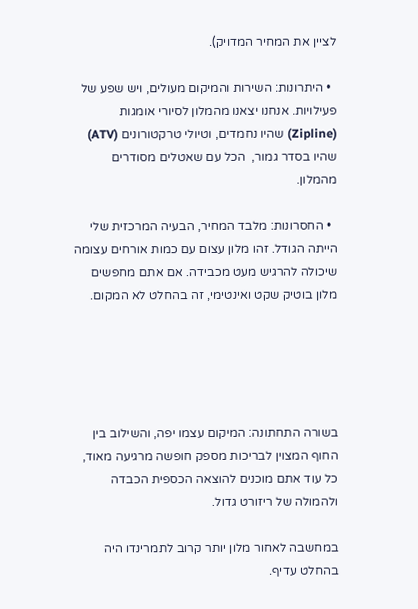לציין את המחיר המדויק).

  • היתרונות: השירות והמיקום מעולים, ויש שפע של פעילויות. אנחנו יצאנו מהמלון לסיורי אומגות (Zipline) שהיו נחמדים, וטיולי טרקטורונים (ATV) שהיו בסדר גמור,  הכל עם שאטלים מסודרים מהמלון.

  • החסרונות: מלבד המחיר, הבעיה המרכזית שלי הייתה הגודל. זהו מלון עצום עם כמות אורחים עצומה שיכולה להרגיש מעט מכבידה. אם אתם מחפשים מלון בוטיק שקט ואינטימי, זה בהחלט לא המקום.





בשורה התחתונה: המיקום עצמו יפה, והשילוב בין החוף המצוין לבריכות מספק חופשה מרגיעה מאוד, כל עוד אתם מוכנים להוצאה הכספית הכבדה ולהמולה של ריזורט גדול.

במחשבה לאחור מלון יותר קרוב לתמרינדו היה בהחלט עדיף.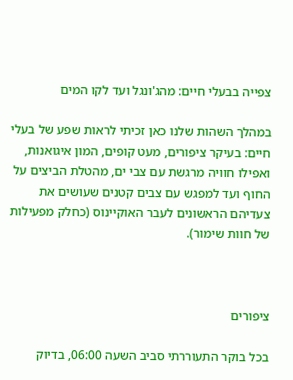צפייה בבעלי חיים: מהג'ונגל ועד לקו המים

במהלך השהות שלנו כאן זכיתי לראות שפע של בעלי חיים: בעיקר ציפורים, מעט קופים, המון איגואנות, ואפילו חוויה מרגשת עם צבי ים, מהטלת הביצים על החוף ועד למפגש עם צבים קטנים שעושים את צעדיהם הראשונים לעבר האוקיינוס (כחלק מפעילות של חוות שימור).



ציפורים

בכל בוקר התעוררתי סביב השעה 06:00, בדיוק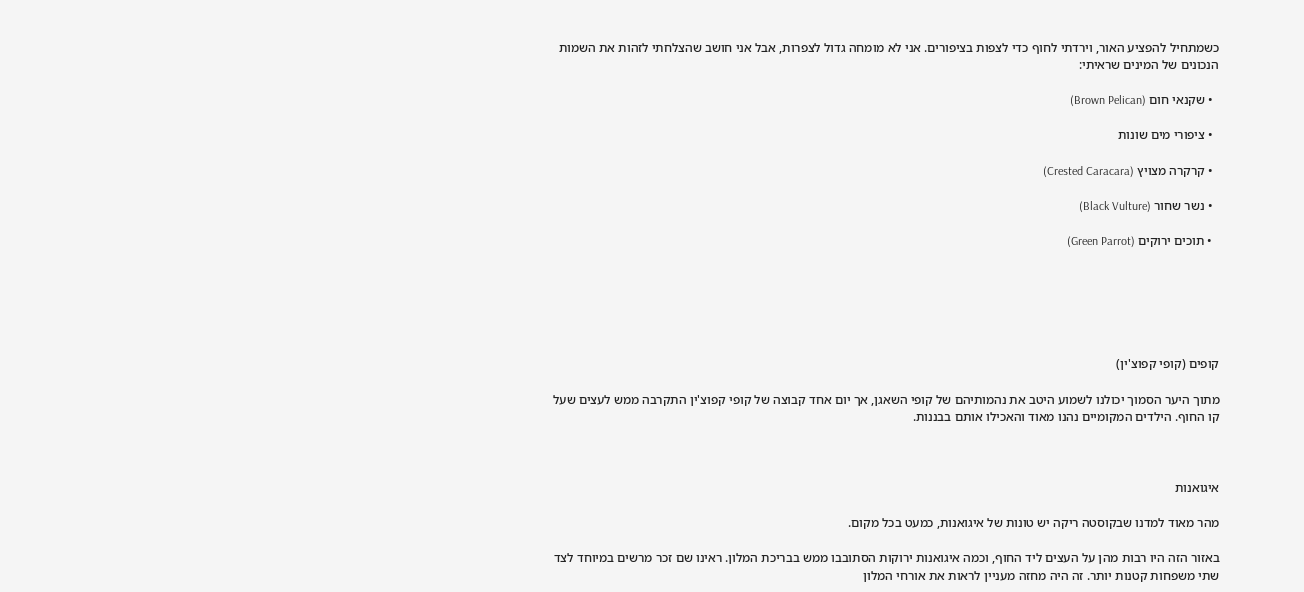כשמתחיל להפציע האור, וירדתי לחוף כדי לצפות בציפורים. אני לא מומחה גדול לצפרות, אבל אני חושב שהצלחתי לזהות את השמות הנכונים של המינים שראיתי:

  • שקנאי חום (Brown Pelican)

  • ציפורי מים שונות

  • קרקרה מצויץ (Crested Caracara)

  • נשר שחור (Black Vulture)

  • תוכים ירוקים (Green Parrot)






קופים (קופי קפוצ'ין)

מתוך היער הסמוך יכולנו לשמוע היטב את נהמותיהם של קופי השאגן, אך יום אחד קבוצה של קופי קפוצ'ין התקרבה ממש לעצים שעל קו החוף. הילדים המקומיים נהנו מאוד והאכילו אותם בבננות.



איגואנות

מהר מאוד למדנו שבקוסטה ריקה יש טונות של איגואנות, כמעט בכל מקום.

באזור הזה היו רבות מהן על העצים ליד החוף, וכמה איגואנות ירוקות הסתובבו ממש בבריכת המלון. ראינו שם זכר מרשים במיוחד לצד שתי משפחות קטנות יותר. זה היה מחזה מעניין לראות את אורחי המלון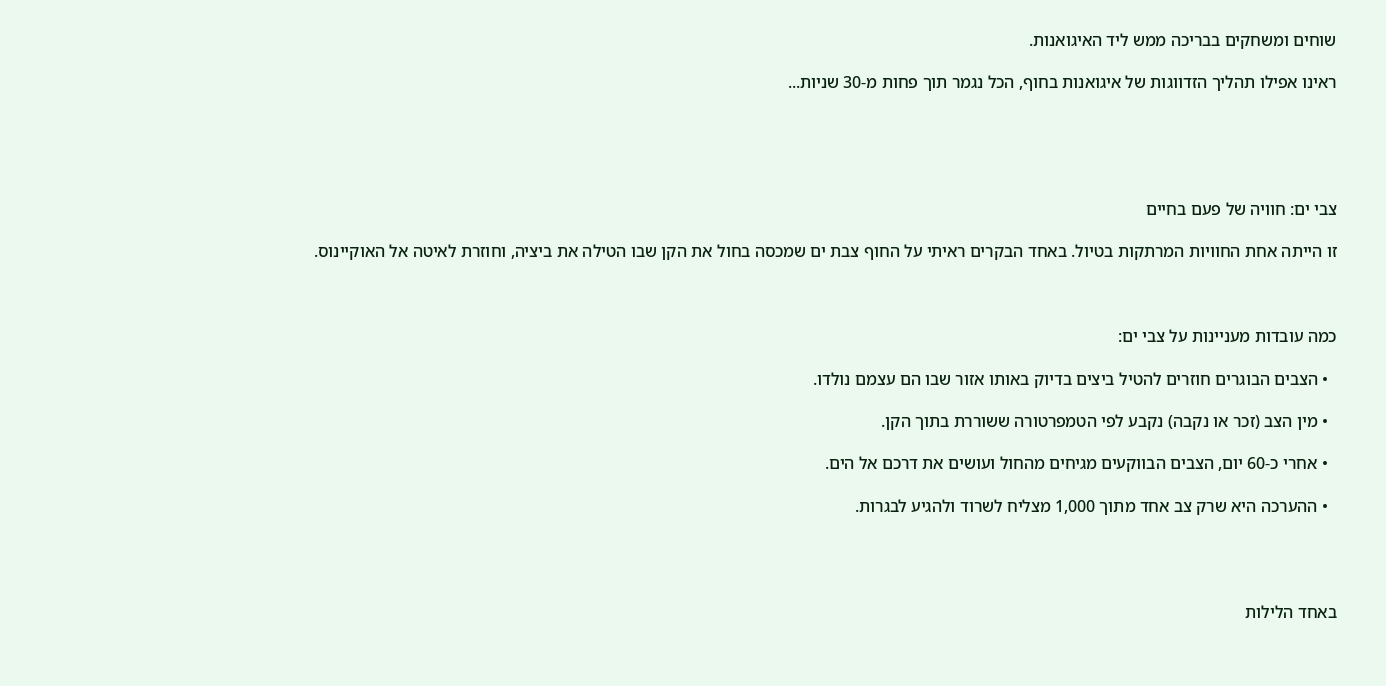שוחים ומשחקים בבריכה ממש ליד האיגואנות.

ראינו אפילו תהליך הזדווגות של איגואנות בחוף, הכל נגמר תוך פחות מ-30 שניות...





צבי ים: חוויה של פעם בחיים

זו הייתה אחת החוויות המרתקות בטיול. באחד הבקרים ראיתי על החוף צבת ים שמכסה בחול את הקן שבו הטילה את ביציה, וחוזרת לאיטה אל האוקיינוס.



כמה עובדות מעניינות על צבי ים:

  • הצבים הבוגרים חוזרים להטיל ביצים בדיוק באותו אזור שבו הם עצמם נולדו.

  • מין הצב (זכר או נקבה) נקבע לפי הטמפרטורה ששוררת בתוך הקן.

  • אחרי כ-60 יום, הצבים הבווקעים מגיחים מהחול ועושים את דרכם אל הים.

  • ההערכה היא שרק צב אחד מתוך 1,000 מצליח לשרוד ולהגיע לבגרות.




באחד הלילות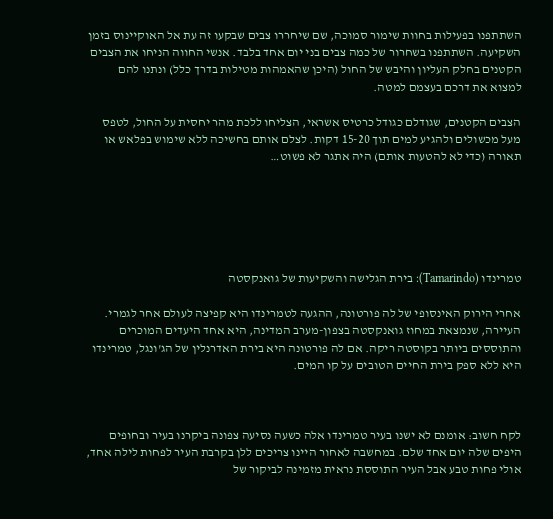השתתפנו בפעילות בחוות שימור סמוכה, שם שיחררו צבים שבקעו זה עת אל האוקיינוס בזמן השקיעה. השתתפנו בשחרור של כמה צבים בני יום אחד בלבד. אנשי החווה הניחו את הצבים הקטנים בחלק העליון והיבש של החול (היכן שהאמהות מטילות בדרך כלל) ונתנו להם למצוא את דרכם בעצמם למטה.

הצבים הקטנים, שגודלם כגודל כרטיס אשראי, הצליחו ללכת מהר יחסית על החול, לטפס מעל מכשולים ולהגיע למים תוך 15-20 דקות. לצלם אותם בחשיכה ללא שימוש בפלאש או תאורה (כדי לא להטעות אותם) היה אתגר לא פשוט…






טמרינדו (Tamarindo): בירת הגלישה והשקיעות של גואנקסטה

אחרי הירוק האינסופי של לה פורטונה, ההגעה לטמרינדו היא קפיצה לעולם אחר לגמרי. העיירה, שנמצאת במחוז גואנקסטה בצפון-מערב המדינה, היא אחד היעדים המוכרים והתוססים ביותר בקוסטה ריקה. אם לה פורטונה היא בירת האדרנלין של הג'ונגל, טמרינדו היא ללא ספק בירת החיים הטובים על קו המים.



לקח חשוב: אומנם לא ישנו בעיר טמרינדו אלה כשעה נסיעה צפונה ביקרנו בעיר ובחופים היפים שלה יום אחד שלם. במחשבה לאחור היינו צריכים ללן בקרבת העיר לפחות לילה אחד, אולי פחות טבע אבל העיר התוססת נראית מזמינה לביקור של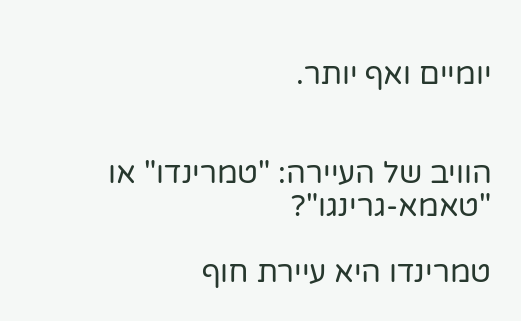יומיים ואף יותר.


הוויב של העיירה: "טמרינדו" או "טאמא-גרינגו"?

טמרינדו היא עיירת חוף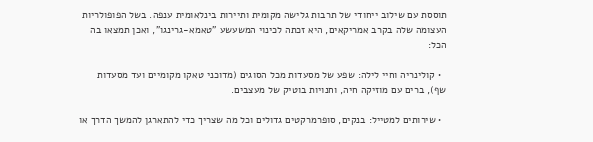תוססת עם שילוב ייחודי של תרבות גלישה מקומית ותיירות בינלאומית ענפה. בשל הפופולריות העצומה שלה בקרב אמריקאים, היא זכתה לכינוי המשעשע "טאמא-גרינגו", ואכן תמצאו בה הכל:

  • קולינריה וחיי לילה: שפע של מסעדות מכל הסוגים (מדוכני טאקו מקומיים ועד מסעדות שף), ברים עם מוזיקה חיה, וחנויות בוטיק של מעצבים.

  • שירותים למטייל: בנקים, סופרמרקטים גדולים וכל מה שצריך כדי להתארגן להמשך הדרך או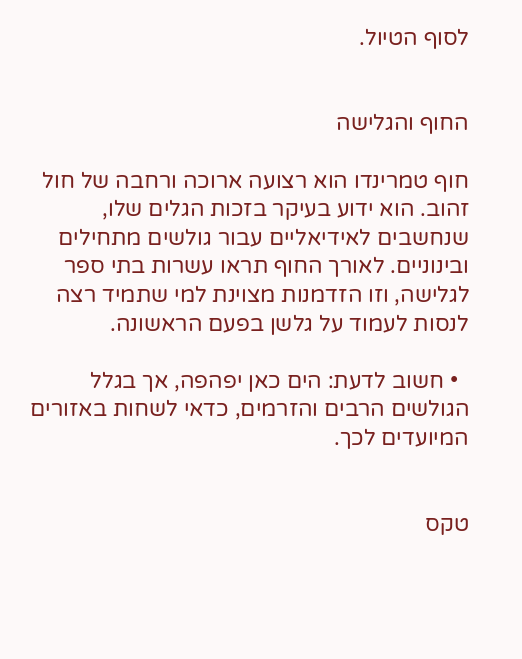לסוף הטיול.


החוף והגלישה

חוף טמרינדו הוא רצועה ארוכה ורחבה של חול זהוב. הוא ידוע בעיקר בזכות הגלים שלו, שנחשבים לאידיאליים עבור גולשים מתחילים ובינוניים. לאורך החוף תראו עשרות בתי ספר לגלישה, וזו הזדמנות מצוינת למי שתמיד רצה לנסות לעמוד על גלשן בפעם הראשונה.

  • חשוב לדעת: הים כאן יפהפה, אך בגלל הגולשים הרבים והזרמים, כדאי לשחות באזורים המיועדים לכך.


טקס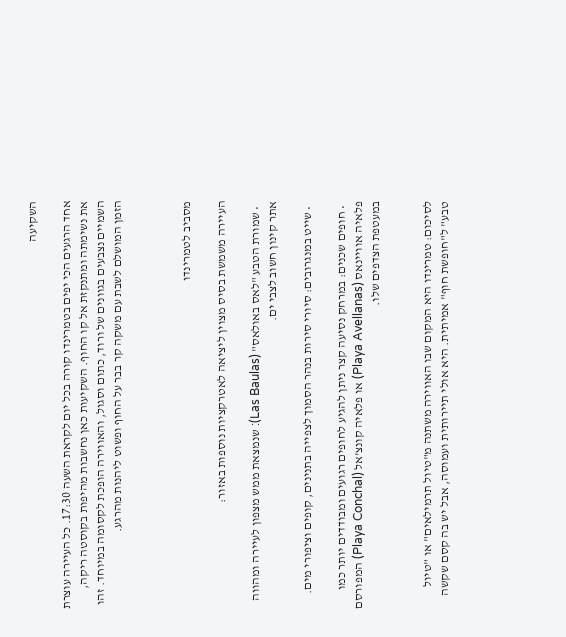השקיעה

אחד הרגעים הכי יפים בטמרינדו קורה בכל יום לקראת השעה 17:30. כל העיירה עוצרת את נשימתה ומתנקזת אל קו החוף. השקיעות כאן נחשבות מהיפות בקוסטה ריקה, השמיים נצבעים בגוונים של ורוד, כתום וסגול, והאווירה הופכת לקסומה במיוחד. זהו הזמן המושלם לשבת עם משקה קר בבר על החוף ופשוט ליהנות מהרגע.



מסביב לטמרינדו

העיירה משמשת בסיס מצוין ליציאה לאטרקציות נוספות באזור:

  • שמורת הטבע "לאס באולאס" (Las Baulas): שנמצאת ממש מצפון לעיירה ומהווה אתר קינון חשוב לצבי ים.

  • שייט במנגרובים: סיורי סירות בנהר הסמוך לצפייה בתנינים, קופים וציפורי מים.

  • חופים שכנים: במרחק נסיעה קצר ניתן להגיע לחופים רגועים ומבודדים יותר כמו פלאיה אוויינאס (Playa Avellanas) או פלאיה קונצ'אל (Playa Conchal) המפורסם במעטפת הצדפים שלו.


לסיכום: טמרינדו היא המקום שבו האווירה משתנה מ"טיול תרמילאים" או "טיול טבע" ל"חופשת חוף" אמיתית. היא אולי תיירותית ועמוסה, אבל יש בה קסם שקשה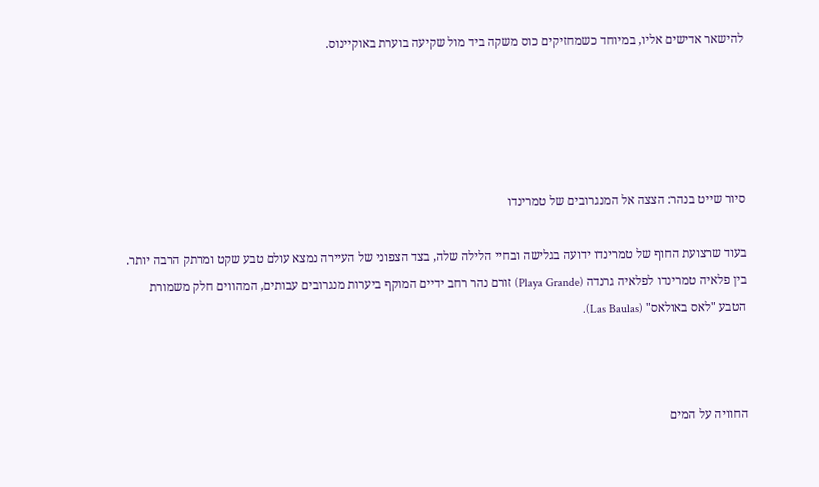להישאר אדישים אליו, במיוחד כשמחזיקים כוס משקה ביד מול שקיעה בוערת באוקיינוס.





סיור שייט בנהר: הצצה אל המנגרובים של טמרינדו

בעוד שרצועת החוף של טמרינדו ידועה בגלישה ובחיי הלילה שלה, בצד הצפוני של העיירה נמצא עולם טבע שקט ומרתק הרבה יותר. בין פלאיה טמרינדו לפלאיה גרנדה (Playa Grande) זורם נהר רחב ידיים המוקף ביערות מנגרובים עבותים, המהווים חלק משמורת הטבע "לאס באולאס" (Las Baulas).



החוויה על המים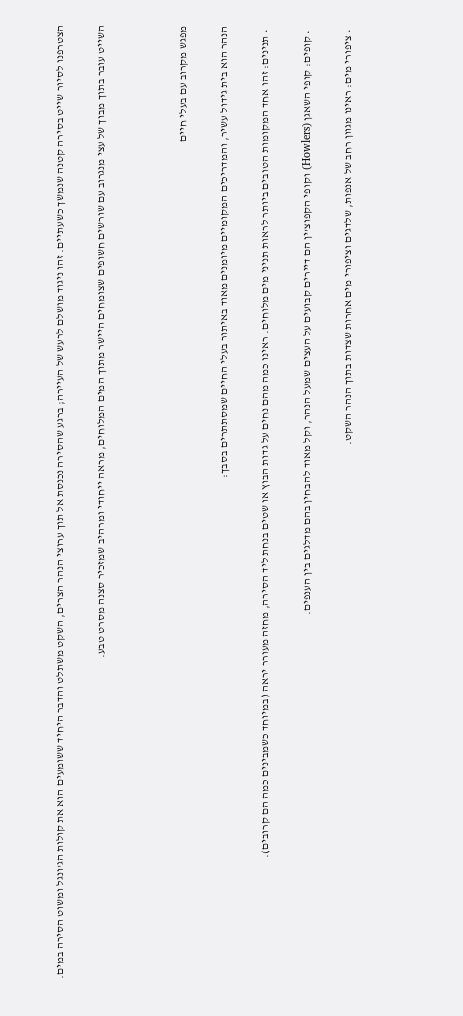הצטרפנו לסיור שייט בסירה קטנה שנמשך כשעתיים. זהו ניגוד מושלם לרעש של העיירה; ברגע שהסירה נכנסת אל תוך ערוצי הנהר הצרים, השקט משתלט והדבר היחיד ששומעים הוא את קולות הג'ונגל ומשוט הסירה במים.

השייט עובר בתוך מבוך של עצי מנגרוב עם שורשים חשופים שצומחים היישר מתוך המים המלוחים, מראה ייחודי ומרהיב שמזכיר סצנה מסרט טבע.



מפגש מקרוב עם בעלי חיים

הנהר הוא בית גידול עשיר, והמדריכים המקומיים מיומנים מאוד באיתור בעלי החיים שמסתתרים בסבך:

  • תנינים: זהו אחד המקומות הטובים ביותר לראות תניני מים מלוחים. ראינו כמה מהם נחים על גדות הבוץ או שטים בנחת ליד הסירה, מחזה מעורר יראה (במיוחד כשמבינים כמה הם קרובים).

  • קופים: קופי השאגן (Howlers) וקופי הקפוצ'ין הם דיירים קבועים על העצים שמעל הנהר, וקל מאוד להבחין בהם מדלגים בין הענפים.

  • ציפורי מים: ראינו מגוון רחב של אנפות, שלדגים וציפורי מים אחרות שצדות בתוך הנהר השקט.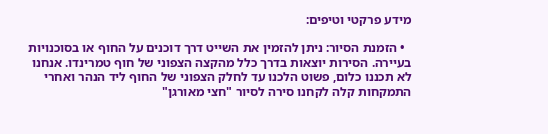מידע פרקטי וטיפים:

  • הזמנת הסיור: ניתן להזמין את השייט דרך דוכנים על החוף או בסוכנויות בעיירה. הסירות יוצאות בדרך כלל מהקצה הצפוני של חוף טמרינדו. אנחנו לא תכננו כלום, פשוט הלכנו עד לחלק הצפוני של החוף ליד הנהר ואחרי התמקחות קלה לקחנו סירה לסיור "חצי מאורגן"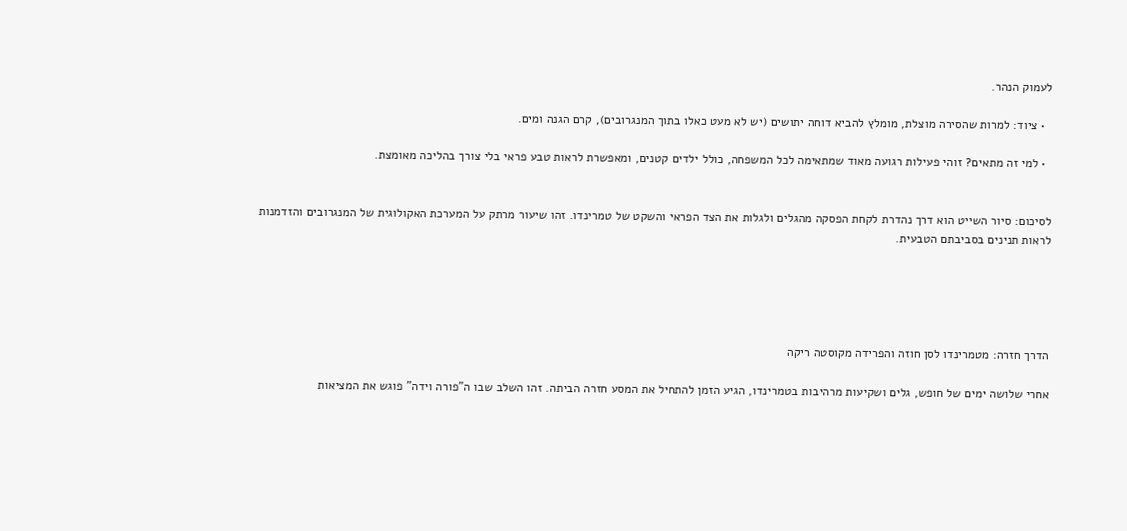לעמוק הנהר.

  • ציוד: למרות שהסירה מוצלת, מומלץ להביא דוחה יתושים (יש לא מעט כאלו בתוך המנגרובים), קרם הגנה ומים.

  • למי זה מתאים? זוהי פעילות רגועה מאוד שמתאימה לכל המשפחה, כולל ילדים קטנים, ומאפשרת לראות טבע פראי בלי צורך בהליכה מאומצת.


לסיכום: סיור השייט הוא דרך נהדרת לקחת הפסקה מהגלים ולגלות את הצד הפראי והשקט של טמרינדו. זהו שיעור מרתק על המערכת האקולוגית של המנגרובים והזדמנות לראות תנינים בסביבתם הטבעית.





הדרך חזרה: מטמרינדו לסן חוזה והפרידה מקוסטה ריקה

אחרי שלושה ימים של חופש, גלים ושקיעות מרהיבות בטמרינדו, הגיע הזמן להתחיל את המסע חזרה הביתה. זהו השלב שבו ה"פורה וידה" פוגש את המציאות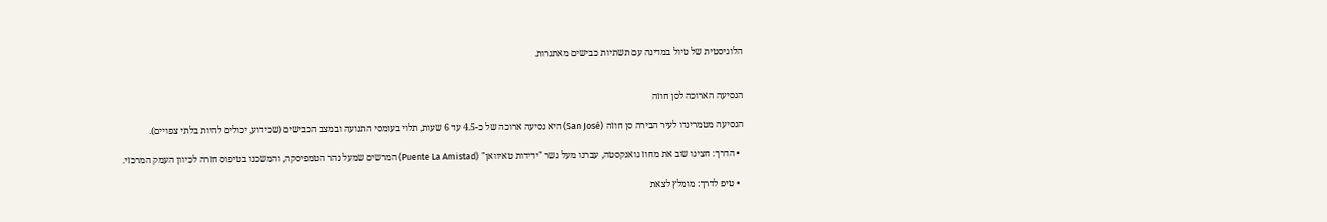הלוגיסטית של טיול במדינה עם תשתיות כבישים מאתגרות.


הנסיעה הארוכה לסן חוזה

הנסיעה מטמרינדו לעיר הבירה סן חוזה (San José) היא נסיעה ארוכה של כ-4.5 עד 6 שעות, תלוי בעומסי התנועה ובמצב הכבישים (שכידוע, יכולים להיות בלתי צפויים).

  • הדרך: חצינו שוב את מחוז גואנקסטה, עברנו מעל גשר "ידידות טאיוואן" (Puente La Amistad) המרשים שמעל נהר הטמפיסקה, והמשכנו בטיפוס חזרה לכיוון העמק המרכזי.

  • טיפ לדרך: מומלץ לצאת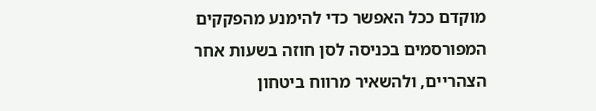מוקדם ככל האפשר כדי להימנע מהפקקים המפורסמים בכניסה לסן חוזה בשעות אחר הצהריים, ולהשאיר מרווח ביטחון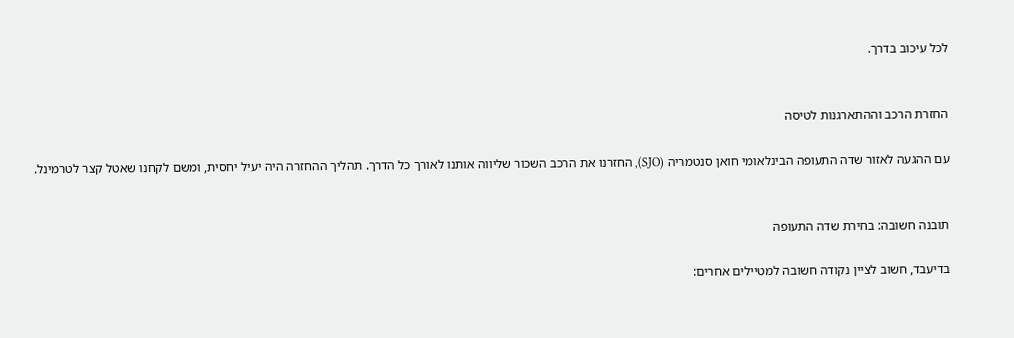לכל עיכוב בדרך.


החזרת הרכב וההתארגנות לטיסה

עם ההגעה לאזור שדה התעופה הבינלאומי חואן סנטמריה (SJO), החזרנו את הרכב השכור שליווה אותנו לאורך כל הדרך. תהליך ההחזרה היה יעיל יחסית, ומשם לקחנו שאטל קצר לטרמינל.


תובנה חשובה: בחירת שדה התעופה

בדיעבד, חשוב לציין נקודה חשובה למטיילים אחרים: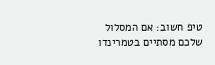טיפ חשוב: אם המסלול שלכם מסתיים בטמרינדו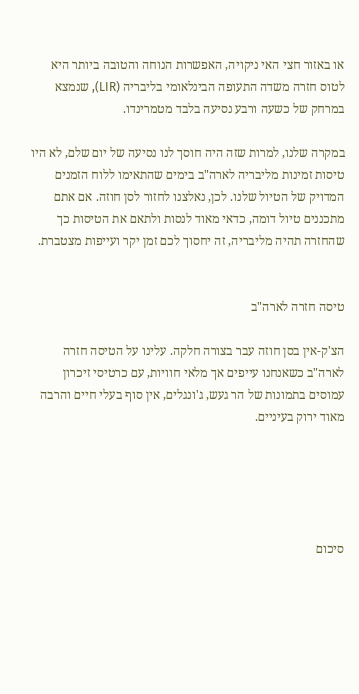או באזור חצי האי ניקויה, האפשרות הנוחה והטובה ביותר היא לטוס חזרה משדה התעופה הבינלאומי בליבריה (LIR), שנמצא במרחק של כשעה ורבע נסיעה בלבד מטמרינדו.

במקרה שלנו, למרות שזה היה חוסך לנו נסיעה של יום שלם, לא היו טיסות זמינות מליבריה לארה"ב בימים שהתאימו ללוח הזמנים המדויק של הטיול שלנו. לכן, נאלצנו לחזור לסן חוזה. אם אתם מתכננים טיול דומה, כדאי מאוד לנסות ולתאם את הטיסות כך שהחזרה תהיה מליבריה, זה יחסוך לכם זמן יקר ועייפות מצטברת.


טיסה חזרה לארה"ב

הצ'ק-אין בסן חוזה עבר בצורה חלקה. עלינו על הטיסה חזרה לארה"ב כשאנחנו עייפים אך מלאי חוויות, עם כרטיסי זיכרון עמוסים בתמונות של הר געש, ג'ונגלים, אין סוף בעלי חיים והרבה מאוד ירוק בעיניים.





סיכום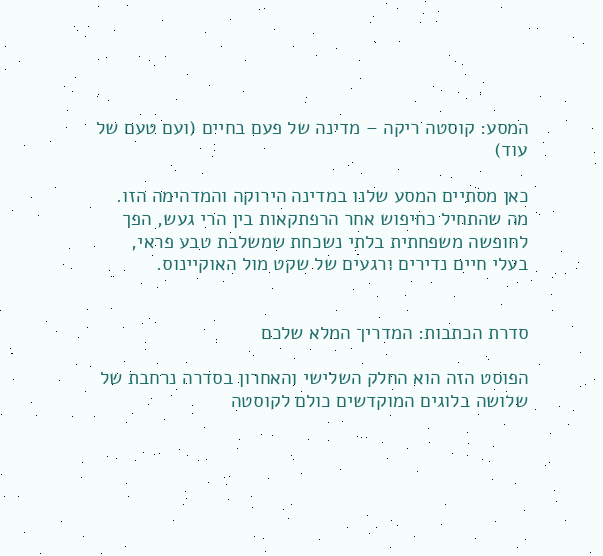המסע: קוסטה ריקה – מדינה של פעם בחיים (ועם טעם של עוד)

כאן מסתיים המסע שלנו במדינה הירוקה והמדהימה הזו. מה שהתחיל כחיפוש אחר הרפתקאות בין הרי געש, הפך לחופשה משפחתית בלתי נשכחת שמשלבת טבע פראי, בעלי חיים נדירים ורגעים של שקט מול האוקיינוס.


סדרת הכתבות: המדריך המלא שלכם

הפוסט הזה הוא החלק השלישי והאחרון בסדרה נרחבת של שלושה בלוגים המוקדשים כולם לקוסטה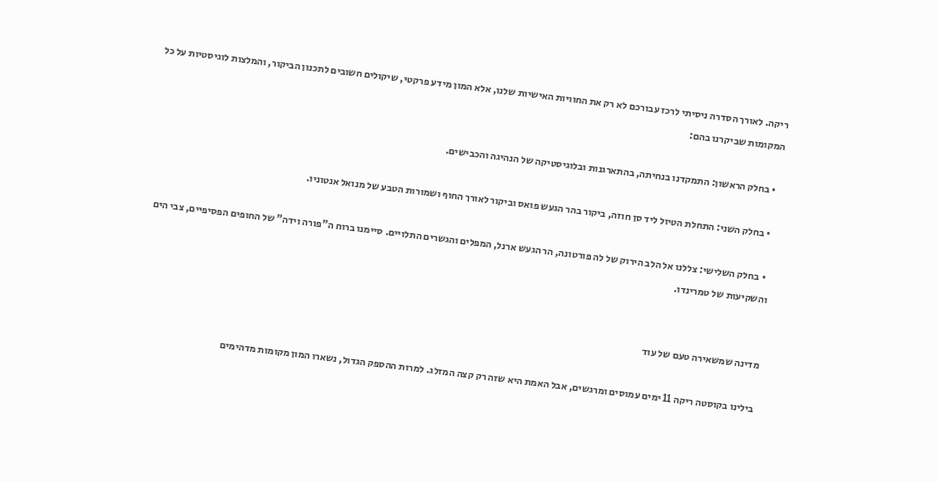ריקה. לאורך הסדרה ניסיתי לרכז עבורכם לא רק את החוויות האישיות שלנו, אלא המון מידע פרקטי, שיקולים חשובים לתכנון הביקור, והמלצות לוגיסטיות על כל המקומות שביקרנו בהם:

  • בחלק הראשון: התמקדנו בנחיתה, בהתארגנות ובלוגיסטיקה של הנהיגה והכבישים.

  • בחלק השני: התחלת הטיול ליד סן חוזה, ביקור בהר הגעש פואס וביקור לאורך החוף ושמורות הטבע של מנואל אנטוניו.

  • בחלק השלישי: צללנו אל הלב הירוק של לה פורטונה, הר הגעש ארנל, המפלים והגשרים התלויים. סיימנו ברוח ה"פורה וידה" של החופים הפסיפיים, צבי הים והשקיעות של טמרינדו.


מדינה שמשאירה טעם של עוד

בילינו בקוסטה ריקה 11 ימים עמוסים ומרגשים, אבל האמת היא שזה רק קצה המזלג. למרות ההספק הגדול, נשארו המון מקומות מדהימים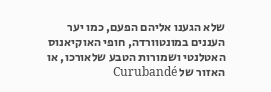שלא הגענו אליהם הפעם, כמו יער העננים במונטוורדה, חופי האוקיאנוס האטלנטי ושמורות הטבע שלאורכו, או האזור של Curubandé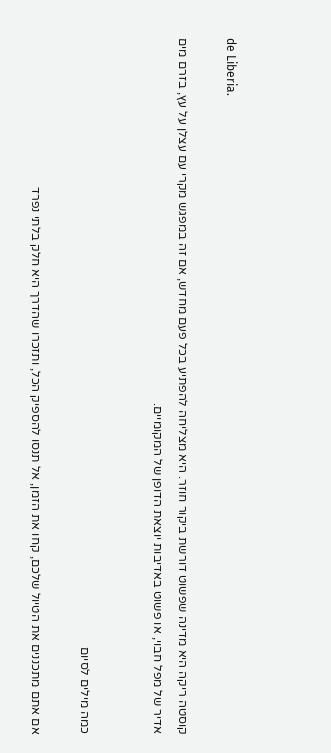de Liberia.

קוסטה ריקה היא מדינה שפשוט דורשת ביקור חוזר. היא מצליחה להפתיע בכל פעם מחדש, אם זה במפגש מקרי עם עצלן על עץ, בזרם מים אדיר של מפל חבוי, או פשוט באדיבות יוצאת הדופן של המקומיים.


כמה מילים לסיום

אם אתם מתכננים את הטיול שלכם, קחו את הזמן, אל תנסו להספיק הכל, ותזכרו שהדרך היא חלק בלתי נפרד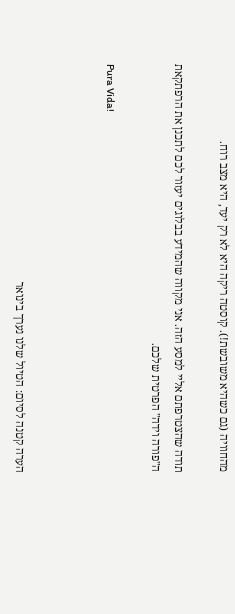מהחוויה (גם כשהיא משובשת!). קוסטה ריקה היא לא רק יעד, היא מצב רוח.

תודה שהצטרפתם אליי למסע הזה. אני מקווה שהמידע בבלוגים יעזור לכם לתכנן את הרפתקאת ה"פורה וידה" הפרטית שלכם.

Pura Vida!



הערה קטנה לסיום: הטיול שלנו נערך בינואר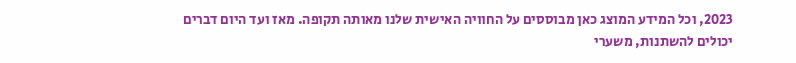2023, וכל המידע המוצג כאן מבוססים על החוויה האישית שלנו מאותה תקופה. מאז ועד היום דברים יכולים להשתנות, משערי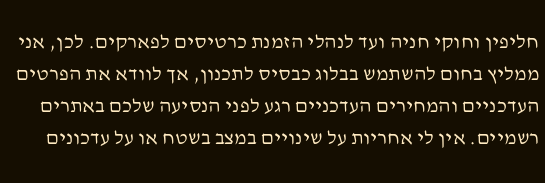חליפין וחוקי חניה ועד לנהלי הזמנת כרטיסים לפארקים. לכן, אני ממליץ בחום להשתמש בבלוג כבסיס לתכנון, אך לוודא את הפרטים העדכניים והמחירים העדכניים רגע לפני הנסיעה שלכם באתרים רשמיים. אין לי אחריות על שינויים במצב בשטח או על עדכונים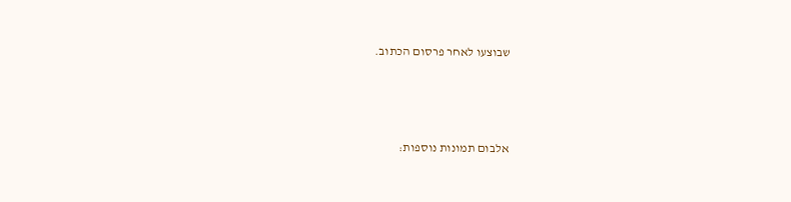שבוצעו לאחר פרסום הכתוב.



אלבום תמונות נוספות: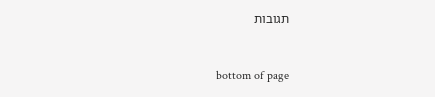תגובות


bottom of page